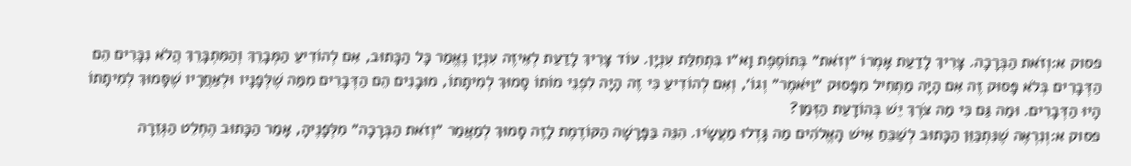פסוק א:וְזֹאת הַבְּרָכָה. צָרִיךְ לָדַעַת אָמְרוֹ ״וְזֹאת״ בְּתוֹסֶפֶת וָא״ו בִּתְחִלַּת עִנְיָן. עוֹד צָרִיךְ לָדַעַת לְאֵיזֶה עִנְיָן נֶאֱמַר כָּל הַכָּתוּב, אִם לְהוֹדִיעַ הַמְּבָרֵךְ וְהַמִּתְבָּרֵךְ הֲלֹא נִכָּרִים הֵם הַדְּבָרִים בְּלֹא פָּסוּק זֶה אִם הָיָה מַתְחִיל מִפָּסוּק ״וַיֹּאמֶר״ וְגוֹ׳, וְאִם לְהוֹדִיעַ כִּי זֶה הָיָה לִפְנֵי מוֹתוֹ סָמוּךְ לְמִיתָתוֹ, מוּבָנִים הֵם הַדְּבָרִים מִמַּה שֶׁלְּפָנָיו וּלְאַחֲרָיו שֶׁסָּמוּךְ לְמִיתָתוֹ הָיוּ הַדְּבָרִים. וּמַה גַּם כִּי מַה צֹרֶךְ יֵשׁ בְּהוֹדָעַת הַזְּמַן?
פסוק א:וְנִרְאֶה שֶׁנִּתְכַּוֵּן הַכָּתוּב לְשַׁבֵּחַ אִישׁ הָאֱלֹהִים מַה גָּדְלוּ מַעֲשָׂיו. הִנֵּה בַּפָּרָשָׁה הַקּוֹדֶמֶת לָזֶה סָמוּךְ לְמַאֲמַר ״וְזֹאת הַבְּרָכָה״ מִלְּפָנֶיהָ, אָמַר הַכָּתוּב הֶחְלֵט הַגְּזֵרָה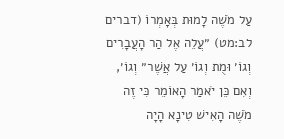עַל מֹשֶׁה לָמוּת בְּאָמְרוֹ (דברים לב:מט) ״עֲלֵה אֶל הַר הָעֲבָרִים וְגוֹ׳ וּמֻת וְגוֹ׳ עַל אֲשֶׁר״ וְגוֹ׳, וְאִם כֵּן יֹאמַר הָאוֹמֵר כִּי זֶה מֹשֶׁה הָאִישׁ טִינָא הָיָה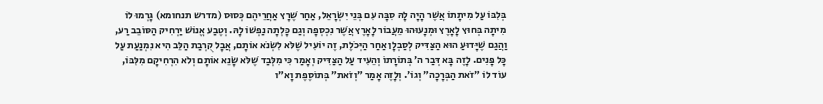בְּלִבּוֹ עַל מִיתָתוֹ אֲשֶׁר הָיָה לָהּ סִבָּה עִם בְּנֵי יִשְׂרָאֵל, אַחַר שֶׁרָץ אַחֲרֵיהֶם כְּסוּס (מדרש תנחומא) גָּרְמוּ לוֹ מִיתָה בְּחוּץ לָאָרֶץ וּמְנָעוּהוּ מֵעֲבוֹר לָאָרֶץ אֲשֶׁר נִכְסְפָה וְגַם כָּלְתָה נַפְשׁוֹ לָהּ. וְטֶבַע אֱנוֹשׁ יַרְחִיק הַסּוֹבֵב רַע, וַהֲגַם שֶׁיָּדוּעַ הוּא הַצַּדִּיק לְסַבְלָן אַחַר הַיְּכֹלֶת, זֶה יוֹעִיל שֶׁלֹּא לִשְׂנֹא אוֹתָם, אֲבָל קֻרְבַת הַלֵּב הִיא נִמְנַעַת עַל כָּל פָּנִים. לָזֶה בָּא דְּבַר ה׳ בְּתוֹרָתוֹ וְהֵעִיד עַל הַצַּדִּיק וְאָמַר כִּי מִלְּבַד שֶׁלֹּא שָׂנֵא אוֹתָם וְלֹא הִרְחִיקָם מִלִּבּוֹ, עוֹד לוֹ ״זֹאת הַבְּרָכָה״ וְגוֹ׳. וְלָזֶה אָמַר ״וְזֹאת״ בְּתוֹסֶפֶת וָא״ו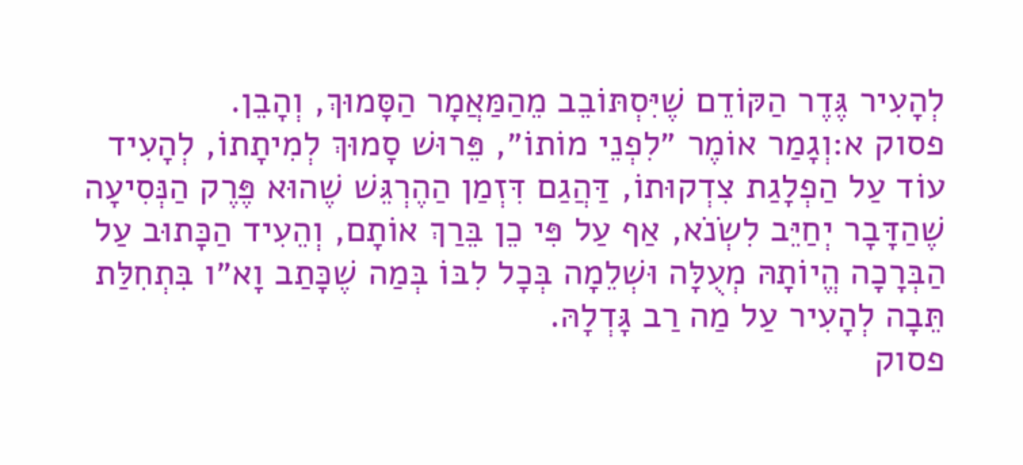לְהָעִיר גֶּדֶר הַקּוֹדֵם שֶׁיִּסְתּוֹבֵב מֵהַמַּאֲמָר הַסָּמוּךְ, וְהָבֵן.
פסוק א:וְגָמַר אוֹמֶר ״לִפְנֵי מוֹתוֹ״, פֵּרוּשׁ סָמוּךְ לְמִיתָתוֹ, לְהָעִיד עוֹד עַל הַפְלָגַת צִדְקוּתוֹ, דַּהֲגַם דִּזְמַן הַהֶרְגֵּשׁ שֶׁהוּא פֶּרֶק הַנְּסִיעָה שֶׁהַדָּבָר יְחַיֵּב לִשְׂנֹא, אַף עַל פִּי כֵן בֵּרַךְ אוֹתָם, וְהֵעִיד הַכָּתוּב עַל הַבְּרָכָה הֱיוֹתָהּ מְעֻלָּה וּשְׁלֵמָה בְּכָל לִבּוֹ בְּמַה שֶׁכָּתַב וָא״ו בִּתְחִלַּת תֵּבָה לְהָעִיר עַל מַה רַב גָּדְלָהּ.
פסוק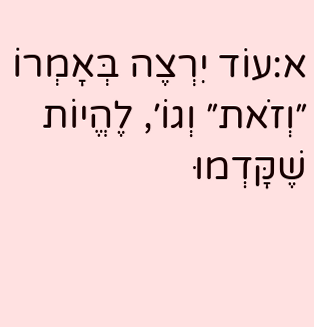א:עוֹד יִרְצֶה בְּאָמְרוֹ ״וְזֹאת״ וְגוֹ׳, לֶהֱיוֹת שֶׁקָּדְמוּ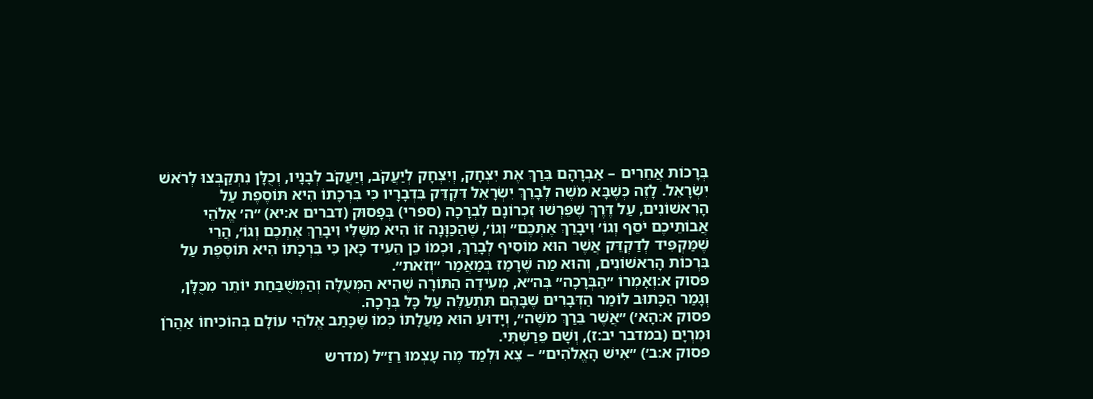בְּרָכוֹת אֲחֵרִים – אַבְרָהָם בֵּרַךְ אֶת יִצְחָק, וְיִצְחָק לְיַעֲקֹב, וְיַעֲקֹב לְבָנָיו, וְכֻלָּן נִתְקַבְּצוּ לְרֹאשׁ יִשְׂרָאֵל. לָזֶה כְּשֶׁבָּא מֹשֶׁה לְבָרֵךְ יִשְׂרָאֵל דִּקְדֵּק בִּדְבָרָיו כִּי בִּרְכָתוֹ הִיא תּוֹסֶפֶת עַל הָרִאשׁוֹנִים, עַל דֶּרֶךְ שֶׁפֵּרְשׁוּ זִכְרוֹנָם לִבְרָכָה (ספרי) בְּפָסוּק (דברים א:יא) ״ה׳ אֱלֹהֵי אֲבוֹתֵיכֶם יֹסֵף וְגוֹ׳ וִיבָרֵךְ אֶתְכֶם״ וְגוֹ׳, שֶׁהַכַּוָּנָה זוֹ הִיא מִשֶּׁלִּי וִיבָרֵךְ אֶתְכֶם וְגוֹ׳, הֲרֵי שֶׁמַּקְפִּיד לְדַקְדֵּק אֲשֶׁר הוּא מוֹסִיף לְבָרֵךְ, וּכְמוֹ כֵן הֵעִיד כָּאן כִּי בִּרְכָתוֹ הִיא תּוֹסֶפֶת עַל בִּרְכוֹת הָרִאשׁוֹנִים, וְהוּא מַה שֶׁרָמַז בְּמַאֲמַר ״וְזֹאת״.
פסוק א:וְאָמְרוֹ ״הַבְּרָכָה״ בְּה״א, מְעִידָה הַתּוֹרָה שֶׁהִיא הַמְּעֻלָּה וְהַמְּשֻׁבַּחַת יוֹתֵר מִכֻּלָּן, וְגָמַר הַכָּתוּב לוֹמַר הַדְּבָרִים שֶׁבָּהֶם תִּתְעַלֶּה עַל כָּל בְּרָכָה.
פסוק א:הָא׳) ״אֲשֶׁר בֵּרַךְ מֹשֶׁה״, וְיָדוּעַ הוּא מַעֲלָתוֹ כְּמוֹ שֶׁכָּתַב אֱלֹהֵי עוֹלָם בְּהוֹכִיחוֹ אַהֲרֹן וּמִרְיָם (במדבר יב:ז), וְשָׁם פֵּרַשְׁתִּי.
פסוק א:ב׳) ״אִישׁ הָאֱלֹהִים״ – צֵא וּלְמַד מֶה עָצְמוּ רַזַ״ל (מדרש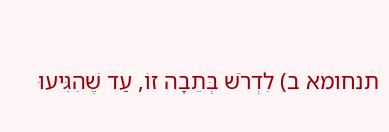תנחומא ב) לִדְרֹשׁ בְּתֵבָה זוֹ, עַד שֶׁהִגִּיעוּ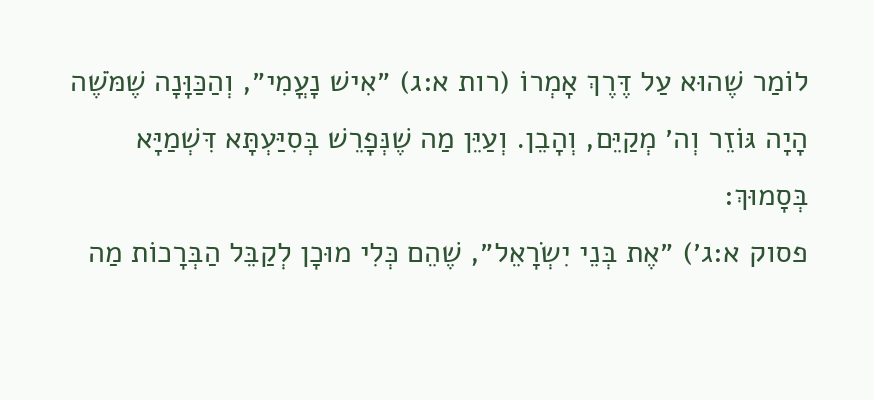לוֹמַר שֶׁהוּא עַל דֶּרֶךְ אָמְרוֹ (רות א:ג) ״אִישׁ נָעֳמִי״, וְהַכַּוָּנָה שֶׁמֹּשֶׁה הָיָה גּוֹזֵר וְה׳ מְקַיֵּם, וְהָבֵן. וְעַיֵּן מַה שֶׁנְּפָרֵשׁ בְּסִיַּעְתָּא דִּשְׁמַיָּא בְּסָמוּךְ:
פסוק א:ג׳) ״אֶת בְּנֵי יִשְׂרָאֵל״, שֶׁהֵם כְּלִי מוּכָן לְקַבֵּל הַבְּרָכוֹת מַה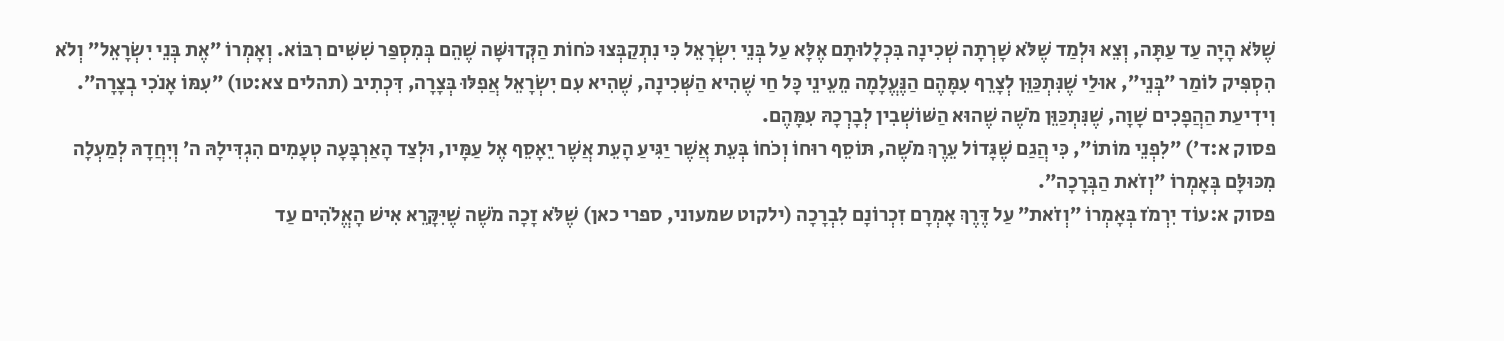שֶׁלֹּא הָיָה עַד עַתָּה, וְצֵא וּלְמַד שֶׁלֹּא שָׁרְתָה שְׁכִינָה בִּכְלָלוּתָם אֶלָּא עַל בְּנֵי יִשְׂרָאֵל כִּי נִתְקַבְּצוּ כֹּחוֹת הַקְּדוּשָּׁה שֶׁהֵם בְּמִסְפַּר שִׁשִּׁים רִבּוֹא. וְאָמְרוֹ ״אֶת בְּנֵי יִשְׂרָאֵל״ וְלֹא הִסְפִּיק לוֹמַר ״בְּנֵי״, אוּלַי שֶׁנִּתְכַּוֵּן לְצָרֵף עִמָּהֶם הַנֶּעֱלָמָה מֵעֵינֵי כָּל חַי שֶׁהִיא הַשְּׁכִינָה, שֶׁהִיא עִם יִשְׂרָאֵל אֲפִלּוּ בְּצָרָה, דִּכְתִיב (תהלים צא:טו) ״עִמּוֹ אָנֹכִי בְצָרָה״. וִידִיעַת הַהֲפָכִים שָׁוָה, שֶׁנִּתְכַּוֵּן מֹשֶׁה שֶׁהוּא הַשּׁוֹשְׁבִין לְבָרְכָהּ עִמָּהֶם.
פסוק א:ד׳) ״לִפְנֵי מוֹתוֹ״, כִּי הֲגַם שֶׁגָּדוֹל עֵרֶךְ מֹשֶׁה, תּוֹסֵף רוּחוֹ וְכֹחוֹ בְּעֵת אֲשֶׁר יַגִּיעַ הָעֵת אֲשֶׁר יֵאָסֵף אֶל עַמָּיו, וּלְצַד הָאַרְבָּעָה טְעָמִים הִגְדִּילָהּ ה׳ וְיִחֲדָהּ לְמַעְלָה מִכּוּלָּם בְּאָמְרוֹ ״וְזֹאת הַבְּרָכָה״.
פסוק א:עוֹד יִרְמֹז בְּאָמְרוֹ ״וְזֹאת״ עַל דֶּרֶךְ אָמְרָם זִכְרוֹנָם לִבְרָכָה (ילקוט שמעוני, ספרי כאן) שֶׁלֹּא זָכָה מֹשֶׁה שֶׁיִּקָּרֵא אִישׁ הָאֱלֹהִים עַד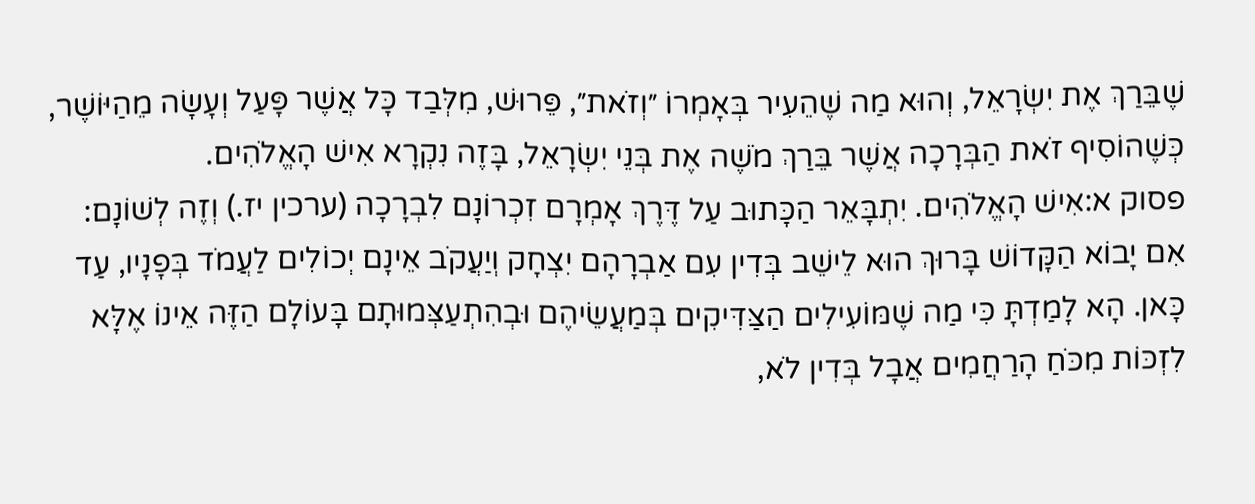שֶׁבֵּרַךְ אֶת יִשְׂרָאֵל, וְהוּא מַה שֶׁהֵעִיר בְּאָמְרוֹ ״וְזֹאת״, פֵּרוּשׁ, מִלְּבַד כָּל אֲשֶׁר פָּעַל וְעָשָׂה מֵהַיּוֹשֶׁר, כְּשֶׁהוֹסִיף זֹאת הַבְּרָכָה אֲשֶׁר בֵּרַךְ מֹשֶׁה אֶת בְּנֵי יִשְׂרָאֵל, בָּזֶה נִקְרָא אִישׁ הָאֱלֹהִים.
פסוק א:אִישׁ הָאֱלֹהִים. יִתְבָּאֵר הַכָּתוּב עַל דֶּרֶךְ אָמְרָם זִכְרוֹנָם לִבְרָכָה (ערכין יז.) וְזֶה לְשׁוֹנָם: אִם יָבוֹא הַקָּדוֹשׁ בָּרוּךְ הוּא לֵישֵׁב בְּדִין עִם אַבְרָהָם יִצְחָק וְיַעֲקֹב אֵינָם יְכוֹלִים לַעֲמֹד בְּפָנָיו, עַד כָּאן. הָא לָמַדְתָּ כִּי מַה שֶׁמּוֹעִילִים הַצַּדִּיקִים בְּמַעֲשֵׂיהֶם וּבְהִתְעַצְּמוּתָם בָּעוֹלָם הַזֶּה אֵינוֹ אֶלָּא לִזְכּוֹת מִכֹּחַ הָרַחֲמִים אֲבָל בְּדִין לֹא,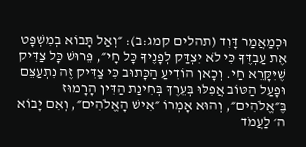וּכְמַאֲמַר דָּוִד (תהלים קמג:ב): ״וְאַל תָּבוֹא בְמִשְׁפָּט אֶת עַבְדֶּךָ כִּי לֹא יִצְדַּק לְפָנֶיךָ כָּל חָי״, פֵּרוּשׁ כָּל צַדִּיק שֶׁיִּקָּרֵא חַי. וְכָאן הוֹדִיעַ הַכָּתוּב כִּי צַדִּיק זֶה נִתְעַצֵּם וּפָעַל הַטּוֹב אֲפִלּוּ בְּעֵרֶךְ בְּחִינַת הַדִּין הָרָמוּז בֶּ״אֱלֹהִים״, וְהוּא אָמְרוֹ ״אִישׁ הָאֱלֹהִים״, וְאִם יָבוֹא ה׳ לַעֲמֹד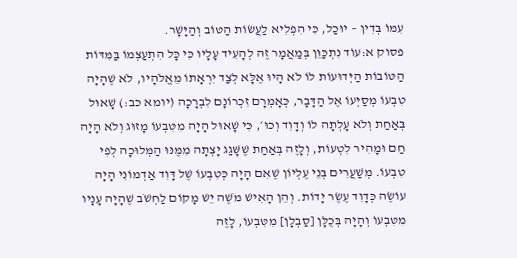עִמּוֹ בְּדִין – יוּכַל, כִּי הִפְלִיא לַעֲשׂוֹת הַטּוֹב וְהַיָּשָׁר.
פסוק א:עוֹד נִתְכַּוֵּן בְּמַאֲמָר זֶה לְהָעִיד עָלָיו כִּי כָּל הִתְעַצְּמוֹ בַּמִּדּוֹת הַטּוֹבוֹת הַיְּדוּעוֹת לוֹ לֹא הָיוּ אֶלָּא לְצַד יִרְאָתוֹ מֵאֱלֹהָיו, לֹא שֶׁהָיָה טִבְעוֹ מְסַיְּעוֹ אֶל הַדָּבָר, כְּאָמְרָם זִכְרוֹנָם לִבְרָכָה (יומא כב:) שָׁאוּל בְּאַחַת וְלֹא עָלְתָה לוֹ וְדָוִד וְכוּ׳, כִּי שָׁאוּל הָיָה מִטִּבְעוֹ מָזוּג וְלֹא הָיָה חַם וּמָהִיר לִטְעוֹת, וְלָזֶה בְּאַחַת שֶׁשָּׁגַג יָצְתָה מִמֶּנּוּ הַמְּלוּכָה לְפִי טִבְעוֹ. מְשַׁעֲרִים בְּנֵי עֶלְיוֹן שֶׁאִם הָיָה כְּטִבְעוֹ שֶׁל דָּוִד אַדְמוֹנִי הָיָה עוֹשֶׂה כְּדָוִד עֶשֶׂר יָדוֹת. וְהֵן הָאִישׁ מֹשֶׁה יֵשׁ מָקוֹם לַחְשֹׁב שֶׁהָיָה עָנָיו מִטִּבְעוֹ וְהָיָה בְּכֻלָּן [סַבְלָן] מִטִּבְעוֹ, לָזֶה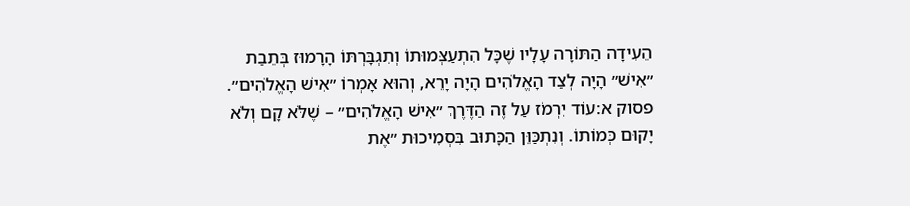הֵעִידָה הַתּוֹרָה עָלָיו שֶׁכָּל הִתְעַצְּמוּתוֹ וְתִגְבָּרְתּוֹ הָרָמוּז בְּתֵבַת ״אִישׁ״ הָיָה לְצַד הָאֱלֹהִים הָיָה יָרֵא, וְהוּא אָמְרוֹ ״אִישׁ הָאֱלֹהִים״.
פסוק א:עוֹד יִרְמֹז עַל זֶה הַדֶּרֶךְ ״אִישׁ הָאֱלֹהִים״ – שֶׁלֹּא קָם וְלֹא יָקוּם כְּמוֹתוֹ. וְנִתְכַּוֵּן הַכָּתוּב בִּסְמִיכוּת ״אֶת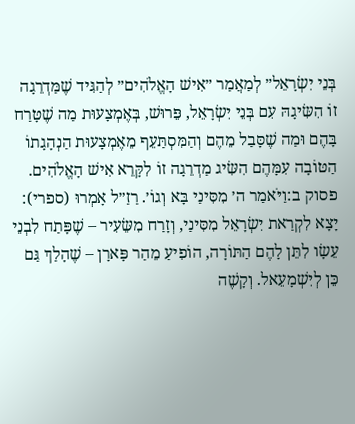בְּנֵי יִשְׂרָאֵל״ לְמַאֲמַר ״אִישׁ הָאֱלֹהִים״ לְהַגִּיד שֶׁמַּדְרֵגָה זוֹ הִשִּׂיגָהּ עִם בְּנֵי יִשְׂרָאֵל, פֵּרוּשׁ, בְּאֶמְצָעוּת מַה שֶׁטָּרַח בָּהֶם וּמַה שֶׁסָּבַל מֵהֶם וְהַמִּסְתַּעֵף מֵאֶמְצָעוּת הַנְהָגָתוֹ הַטּוֹבָה עִמָּהֶם הִשִּׂיג מַדְרֵגָה זוֹ לִקָּרֵא אִישׁ הָאֱלֹהִים.
פסוק ב:וַיֹּאמַר ה׳ מִסִּינַי בָּא וְגוֹ׳. רַזַ״ל אָמְרוּ (ספרי): יָצָא לִקְרַאת יִשְׂרָאֵל מִסִּינַי, וְזָרַח מִשֵּׂעִיר – שֶׁפָּתַח לִבְנֵי עֵשָׂו לִתֵּן לָהֶם הַתּוֹרָה, הוֹפִיעַ מֵהַר פָּארָן – שֶׁהָלַךְ גַּם כֵּן לְיִשְׁמָעֵאל. וְקָשֶׁה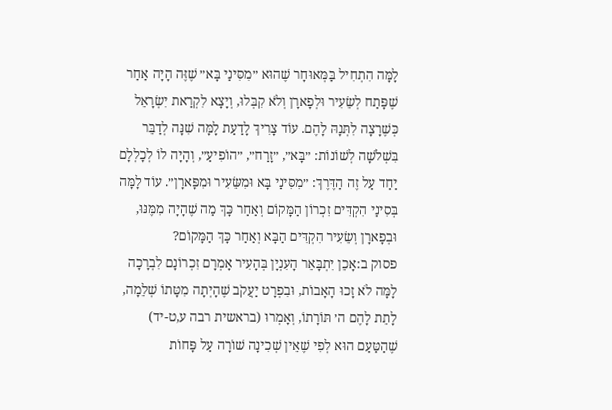לָמָּה הִתְחִיל בַּמְּאוּחָר שֶׁהוּא ״מִסִּינַי בָּא״ שֶׁזֶּה הָיָה אַחַר שֶׁפָּתַח לְשֵׂעִיר וּלְפָארָן וְלֹא קִבְּלוּ, וְיָצָא לִקְרַאת יִשְׂרָאֵל כְּשֶׁרָצָה לִתְּנָהּ לָהֶם. עוֹד צָרִיךְ לָדַעַת לָמָּה שִׁנָּה לְדַבֵּר בִּשְׁלֹשָׁה לְשׁוֹנוֹת: ״בָּא״, ״זָרַח״, ״הוֹפִיעַ״, וְהָיָה לוֹ לְכָלְלָם יַחַד עַל זֶה הַדֶּרֶךְ: ״מִסִּינַי בָּא וּמִשֵּׂעִיר וּמִפָּארָן״. עוֹד לָמָּה בְּסִינַי הִקְדִּים זִכְרוֹן הַמָּקוֹם וְאַחַר כָּךְ מַה שֶׁהָיָה מִמֶּנּוּ, וּבְפָארָן וְשֵׂעִיר הִקְדִּים הַבָּא וְאַחַר כָּךְ הַמָּקוֹם?
פסוק ב:אָכֵן יִתְבָּאֵר הָעִנְיָן בְּהָעִיר אָמְרָם זִכְרוֹנָם לִבְרָכָה לָמָּה לֹא זָכוּ הָאָבוֹת, וּבִפְרָט יַעֲקֹב שֶׁהָיְתָה מִטָּתוֹ שְׁלֵמָה, לָתֵת לָהֶם ה׳ תּוֹרָתוֹ, וְאָמְרוּ (בראשית רבה ע,ט-יד) שֶׁהַטַּעַם הוּא לְפִי שֶׁאֵין שְׁכִינָה שׁוֹרָה עַל פָּחוֹת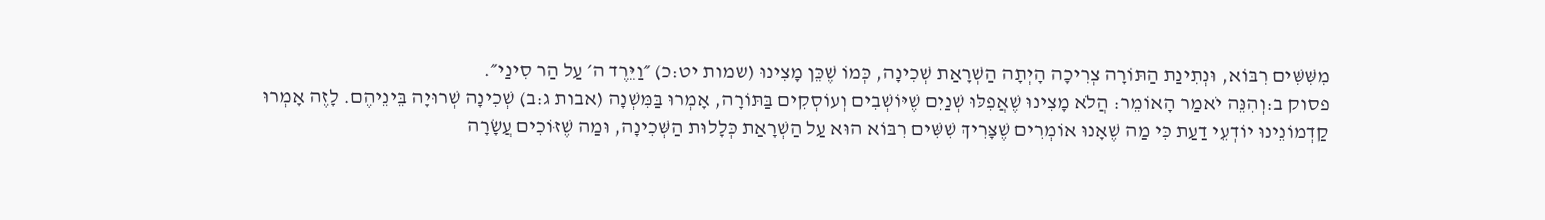מִשִּׁשִּׁים רִבּוֹא, וּנְתִינַת הַתּוֹרָה צְרִיכָה הָיְתָה הַשְׁרָאַת שְׁכִינָה, כְּמוֹ שֶׁכֵּן מָצִינוּ (שמות יט:כ) ״וַיֵּרֶד ה׳ עַל הַר סִינַי״.
פסוק ב:וְהִנֵּה יֹאמַר הָאוֹמֵר: הֲלֹא מָצִינוּ שֶׁאֲפִלּוּ שְׁנַיִם שֶׁיּוֹשְׁבִים וְעוֹסְקִים בַּתּוֹרָה, אָמְרוּ בַּמִּשְׁנָה (אבות ג:ב) שְׁכִינָה שְׁרוּיָה בֵּינֵיהֶם. לָזֶה אָמְרוּ קַדְמוֹנֵינוּ יוֹדְעֵי דַעַת כִּי מַה שֶׁאָנוּ אוֹמְרִים שֶׁצָּרִיךְ שִׁשִּׁים רִבּוֹא הוּא עַל הַשְׁרָאַת כְּלָלוּת הַשְּׁכִינָה, וּמַה שֶׁזּוֹכִים עֲשָׂרָה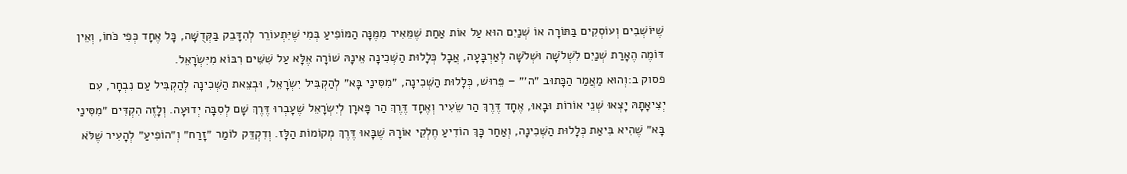שֶׁיּוֹשְׁבִים וְעוֹסְקִים בַּתּוֹרָה אוֹ שְׁנַיִם הוּא עַל אוֹת אַחַת שֶׁמֵּאִיר מִמֶּנָּה הַמּוֹפִיעַ בְּמִי שֶׁיִּתְעוֹרֵר לְהִדָּבֵק בַּקְּדֻשָּׁה, כָּל אֶחָד כְּפִי כֹּחוֹ, וְאֵין דּוֹמֶה הֶאָרַת שְׁנַיִם לִשְׁלֹשָׁה וּשְׁלֹשָׁה לְאַרְבָּעָה, אֲבָל כְּלָלוּת הַשְּׁכִינָה אֵינָהּ שׁוֹרָה אֶלָּא עַל שִׁשִּׁים רִבּוֹא מִיִּשְׂרָאֵל.
פסוק ב:וְהוּא מַאֲמַר הַכָּתוּב ״ה׳״ – פֵּרוּשׁ, כְּלָלוּת הַשְּׁכִינָה, ״מִסִּינַי בָּא״ לְהַקְבִּיל יִשְׂרָאֵל, וּבְצֵאת הַשְּׁכִינָה לְהַקְבִּיל עַם נִבְחָר, עִם יְצִיאָתָהּ יָצְאוּ שְׁנֵי אוֹרוֹת וּבָאוּ, אֶחָד דֶּרֶךְ הַר שֵׂעִיר וְאֶחָד דֶּרֶךְ הַר פָּארָן לְיִשְׂרָאֵל שֶׁעָבְרוּ דֶּרֶךְ שָׁם לְסִבָּה יְדוּעָה. וְלָזֶה הִקְדִּים ״מִסִּינַי בָּא״ שֶׁהִיא בִּיאַת כְּלָלוּת הַשְּׁכִינָה, וְאַחַר כָּךְ הוֹדִיעַ חֶלְקֵי אוֹרָהּ שֶׁבָּאוּ דֶּרֶךְ מְקוֹמוֹת הַלָּז. וְדִקְדֵּק לוֹמַר ״זָרַח״ וְ״הוֹפִיעַ״ לְהָעִיר שֶׁלֹּא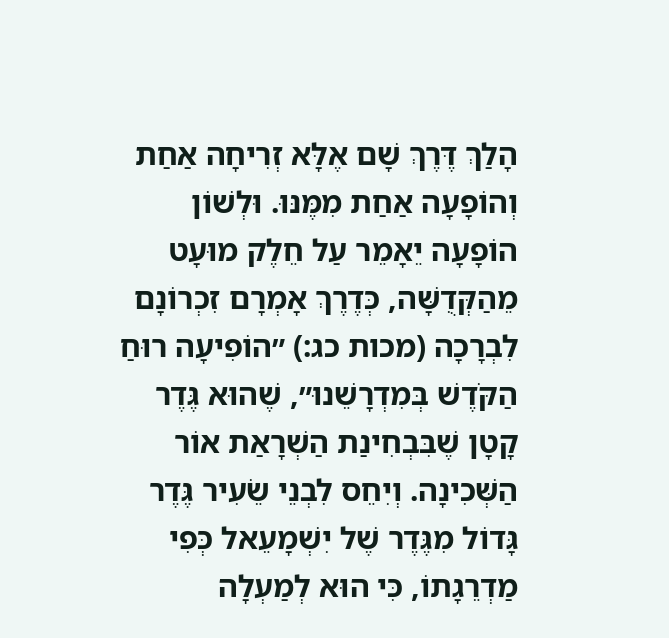הָלַךְ דֶּרֶךְ שָׁם אֶלָּא זְרִיחָה אַחַת וְהוֹפָעָה אַחַת מִמֶּנּוּ. וּלְשׁוֹן הוֹפָעָה יֵאָמֵר עַל חֵלֶק מוּעָט מֵהַקְּדֻשָּׁה, כְּדֶרֶךְ אָמְרָם זִכְרוֹנָם לִבְרָכָה (מכות כג:) ״הוֹפִיעָה רוּחַ הַקֹּדֶשׁ בְּמִדְרָשֵׁנוּ״, שֶׁהוּא גֶּדֶר קָטָן שֶׁבִּבְחִינַת הַשְׁרָאַת אוֹר הַשְּׁכִינָה. וְיִחֵס לִבְנֵי שֵׂעִיר גֶּדֶר גָּדוֹל מִגֶּדֶר שֶׁל יִשְׁמָעֵאל כְּפִי מַדְרֵגָתוֹ, כִּי הוּא לְמַעְלָה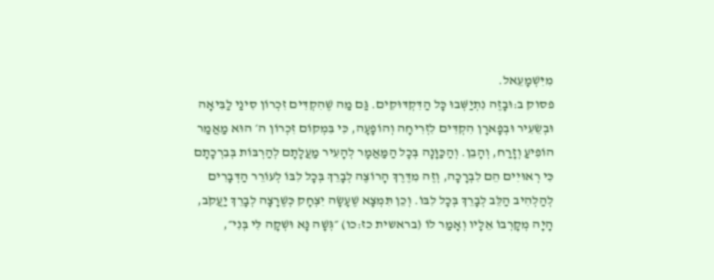מִיִּשְׁמָעֵאל.
פסוק ב:וּבָזֶה נִתְיַשְּׁבוּ כָּל הַדִּקְדּוּקִים. גַּם מַה שֶׁהִקְדִּים זִכְרוֹן סִינַי לַבִּיאָה וּבְשֵׂעִיר וּבְפָארָן הִקְדִּים לִזְרִיחָה וְהוֹפָעָה, כִּי בִּמְקוֹם זִכְרוֹן ה׳ הוּא מַאֲמַר הוֹפִיעַ וְזָרַח, וְהָבֵן. וְהַכַּוָּנָה בְּכָל הַמַּאֲמָר לְהָעִיר מַעֲלָתָם לְהַרְבּוֹת בְּבִרְכָתָם כִּי רְאוּיִים הֵם לִבְרָכָה, וְזֶה מִדֶּרֶךְ הָרוֹצֶה לְבָרֵךְ בְּכָל לִבּוֹ לְעוֹרֵר הַדְּבָרִים לְהַלְהִיב הַלֵּב לְבָרֵךְ בְּכָל לִבּוֹ. וְכֵן תִּמְצָא שֶׁעָשָׂה יִצְחָק כְּשֶׁרָצָה לְבָרֵךְ יַעֲקֹב, הָיָה מְקָרְבוֹ אֵלָיו וְאָמַר לוֹ (בראשית כז:כו) ״גְּשָׁה נָּא וּשְׁקָה לִּי בְּנִי״,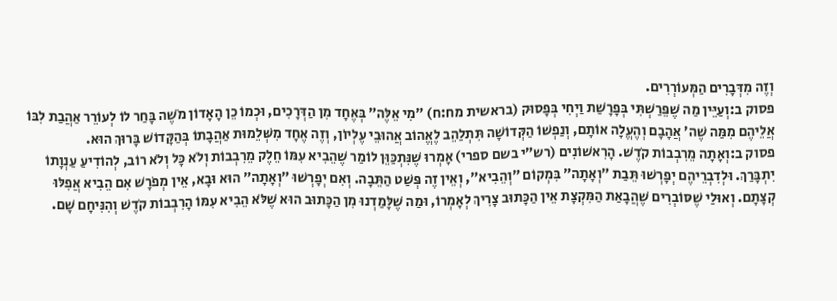וְזֶה מִדְּבָרִים הַמְּעוֹרְרִים.
פסוק ב:וְעַיֵּין מַה שֶׁפֵּרַשְׁתִּי בְּפָרָשַׁת וַיְחִי בְּפָסוּק (בראשית מח:ח) ״מִי אֵלֶּה״ בְּאֶחָד מִן הַדְּרָכִים, וּכְמוֹ כֵן הָאָדוֹן מֹשֶׁה בָּחַר לוֹ לְעוֹרֵר אַהֲבַת לִבּוֹ אֲלֵיהֶם מִמַּה שֶׁה׳ אֲהָבָם וְהֶעֱלָה אוֹתָם, וְנַפְשׁוֹ הַקְּדוֹשָׁה תִּתְלַהֵב לֶאֱהוֹב אֲהוּבֵי עֶלְיוֹן, וְזֶה אֶחָד מִשְּׁלֵמוּת אַהֲבָתוֹ בְּהַקָּדוֹשׁ בָּרוּךְ הוּא.
פסוק ב:וְאָתָה מֵרִבְבוֹת קֹדֶשׁ. הָרִאשׁוֹנִים (רש״י בשם ספרי) אָמְרוּ שֶׁנִּתְכַּוֵּן לוֹמַר שֶׁהֵבִיא עִמּוֹ חֵלֶק מֵרִבְבוֹת וְלֹא כָּל וְלֹא רוֹב, לְהוֹדִיעַ עַנְוָתוֹ יִתְבָּרַךְ. וּלְדִבְרֵיהֶם יְפָרְשׁוּ תֵּבַת ״וְאָתָה״ בִּמְקוֹם ״וְהֵבִיא״, וְאֵין זֶה פְּשַׁט הַתֵּבָה. וְאִם יְפָרְשׁוּ ״וְאָתָה״ הוּא וּבָא, אֵין מְפֹרָשׁ אִם הֵבִיא אֲפִלּוּ קְצָתָם. וְאוּלַי שֶׁסּוֹבְרִים שֶׁהֲבָאַת הַמִּקְצָת אֵין הַכָּתוּב צָרִיךְ לְאָמְרוֹ, וּמַה שֶׁלָּמַדְנוּ מִן הַכָּתוּב הוּא שֶׁלֹּא הֵבִיא עִמּוֹ הָרִבְבוֹת קֹדֶשׁ וְהִנִּיחָם שָׁם.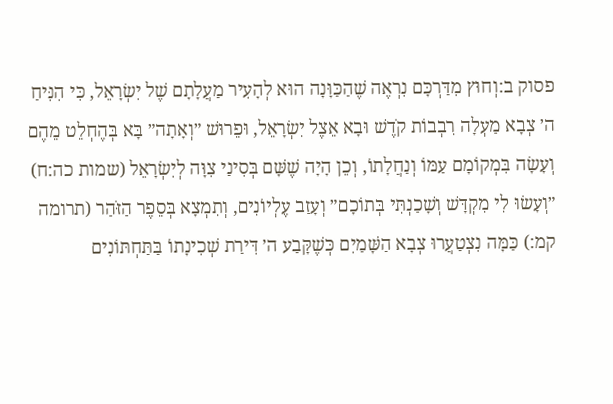פסוק ב:וְחוּץ מִדַּרְכָּם נִרְאֶה שֶׁהַכַּוָּנָה הוּא לְהָעִיר מַעֲלָתָם שֶׁל יִשְׂרָאֵל, כִּי הִנִּיחַ ה׳ צְבָא מַעְלָה רִבְבוֹת קֹדֶשׁ וּבָא אֵצֶל יִשְׂרָאֵל, וּפֵרוּשׁ ״וְאָתָה״ בָּא בְּהֶחְלֵט מֵהֶם וְעָשָׂה בִּמְקוֹמָם עַמּוֹ וְנַחֲלָתוֹ, וְכֵן הָיָה שֶׁשָּׁם בְּסִינַי צִוָּה לְיִשְׂרָאֵל (שמות כה:ח) ״וְעָשׂוּ לִי מִקְדָּשׁ וְשָׁכַנְתִּי בְּתוֹכָם״ וְעָזַב עֶלְיוֹנִים, וְתִמְצָא בְּסֵפֶר הַזֹּהַר (תרומה קמ:) כַּמָּה נִצְטַעֲרוּ צְבָא הַשָּׁמַיִם כְּשֶׁקָּבַע ה׳ דִּירַת שְׁכִינָתוֹ בַּתַּחְתּוֹנִים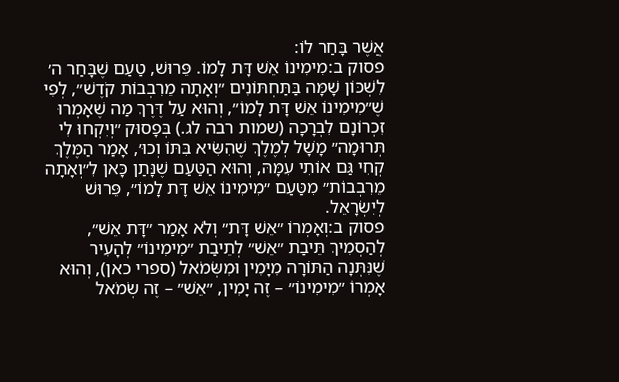אֲשֶׁר בָּחַר לוֹ:
פסוק ב:מִימִינוֹ אֵשׁ דָּת לָמוֹ. פֵּרוּשׁ, טַעַם שֶׁבָּחַר ה׳ לִשְׁכּוֹן שָׁמָּה בַּתַּחְתּוֹנִים ״וְאָתָה מֵרִבְבוֹת קֹדֶשׁ״, לְפִי שֶׁ״מִימִינוֹ אֵשׁ דָּת לָמוֹ״, וְהוּא עַל דֶּרֶךְ מַה שֶׁאָמְרוּ זִכְרוֹנָם לִבְרָכָה (שמות רבה לג.) בְּפָסוּק ״וְיִקְחוּ לִי תְּרוּמָה״ מָשָׁל לְמֶלֶךְ שֶׁהִשִּׂיא בִּתּוֹ וְכוּ׳, אָמַר הַמֶּלֶךְ קְחִי גַּם אוֹתִי עִמָּהּ, וְהוּא הַטַּעַם שֶׁנָּתַן כָּאן לִ״וְאָתָה מֵרִבְבוֹת״ מִטַּעַם ״מִימִינוֹ אֵשׁ דָּת לָמוֹ״, פֵּרוּשׁ לְיִשְׂרָאֵל.
פסוק ב:וְאָמְרוֹ ״אֵשׁ דָּת״ וְלֹא אָמַר ״דָּת אֵשׁ״, לְהַסְמִיךְ תֵּיבַת ״אֵשׁ״ לְתֵיבַת ״מִימִינוֹ״ לְהָעִיר שֶׁנִּתְּנָה הַתּוֹרָה מִיָּמִין וּמִשְּׂמֹאל (ספרי כאן), וְהוּא אָמְרוֹ ״מִימִינוֹ״ – זֶה יָמִין, ״אֵשׁ״ – זֶה שְׂמֹאל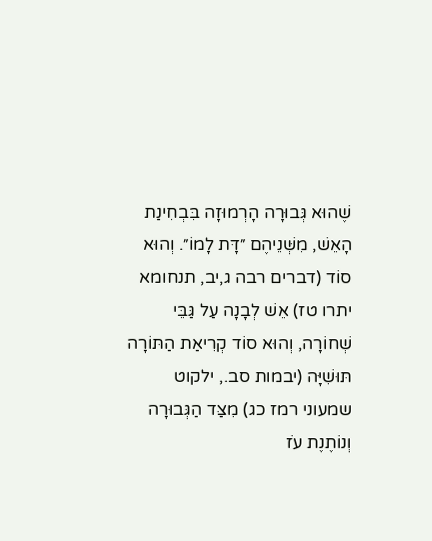שֶׁהוּא גְּבוּרָה הָרְמוּזָה בִּבְחִינַת הָאֵשׁ, מִשְּׁנֵיהֶם ״דָּת לָמוֹ״. וְהוּא סוֹד (דברים רבה ג,יב, תנחומא יתרו טז) אֵשׁ לְבָנָה עַל גַּבֵּי שְׁחוֹרָה, וְהוּא סוֹד קְרִיאַת הַתּוֹרָה תּוּשִׁיָּה (יבמות סב., ילקוט שמעוני רמז כג) מִצַּד הַגְּבוּרָה וְנוֹתֶנֶת עֹז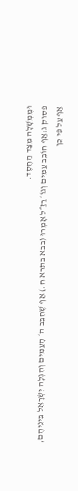וּמֶמְשָׁלָה מִצַּד הַחֶסֶד.
פסוק ג:אַף חוֹבֵב עַמִּים וְגוֹ׳ רַזַ״ל אָמְרוּ (בבא בתרא ח.) אַף שֶׁחִבֵּב ה׳ הָעַמִּים וְהִגְלָה יִשְׂרָאֵל בֵּינֵיהֶם, אַף עַל פִּי כֵן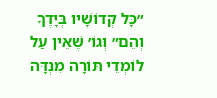״כָּל קְדוֹשָׁיו בְּיָדֶךָ וְהֵם״ וְגוֹ׳ שֶׁאֵין עַל לוֹמְדֵי תּוֹרָה מִנְדָּה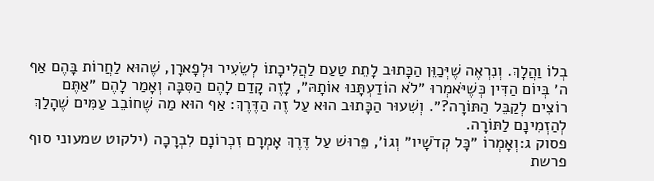בְלוֹ וַהֲלָךְ. וְנִרְאֶה שֶׁיְּכַוֵּן הַכָּתוּב לָתֵת טַעַם לַהֲלִיכָתוֹ לְשֵׂעִיר וּלְפָארָן, שֶׁהוּא לַחֲרוֹת בָּהֶם אַף ה׳ בְּיוֹם הַדִּין כְּשֶׁיֹּאמְרוּ ״לֹא הוֹדַעְתָּנוּ אוֹתָהּ״, לָזֶה קָדַם לָהֶם הַסִּבָּה וְאָמַר לָהֶם ״אַתֶּם רוֹצִים לְקַבֵּל הַתּוֹרָה?״. וְשִׁעוּר הַכָּתוּב הוּא עַל זֶה הַדֶּרֶךְ: אַף הוּא מַה שֶׁחוֹבֵב עַמִּים שֶׁהָלַךְ לְהַזְמִינָם לַתּוֹרָה.
פסוק ג:וְאָמְרוֹ ״כָּל קְדֹשָׁיו״ וְגוֹ׳, פֵּרוּשׁ עַל דֶּרֶךְ אָמְרָם זִכְרוֹנָם לִבְרָכָה (ילקוט שמעוני סוף פרשת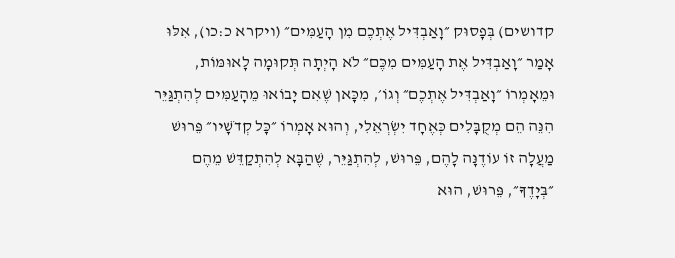קדושים) בְּפָסוּק ״וָאַבְדִּיל אֶתְכֶם מִן הָעַמִּים״ (ויקרא כ:כו), אִלּוּ אָמַר ״וָאַבְדִּיל אֶת הָעַמִּים מִכֶּם״ לֹא הָיְתָה תְּקוּמָה לָאוּמּוֹת, וּמֵאָמְרוֹ ״וָאַבְדִּיל אֶתְכֶם״ וְגוֹ׳, מִכָּאן שֶׁאִם יָבוֹאוּ מֵהָעַמִּים לְהִתְגַּיֵּר הִנֵּה הֵם מְקֻבָּלִים כְּאֶחָד יִשְׂרְאֵלִי, וְהוּא אָמְרוֹ ״כָּל קְדֹשָׁיו״ פֵּרוּשׁ מַעֲלָה זוֹ עוֹדֶנָּה לָהֶם, פֵּרוּשׁ, לְהִתְגַּיֵּר, שֶׁהַבָּא לְהִתְקַדֵּשׁ מֵהֶם ״בְּיָדֶךָ״, פֵּרוּשׁ, הוּא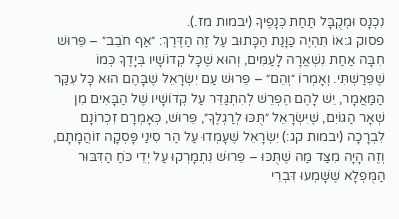נִכְנָס וּמְקֻבָּל תַּחַת כְּנָפֶיךָ (יבמות מז.).
פסוק ג:אוֹ תִּהְיֶה כַּוָּנַת הַכָּתוּב עַל זֶה הַדֶּרֶךְ: ״אַף חֹבֵב״ – פֵּרוּשׁ חִבָּה אַחַת נִשְׁאֲרָה לָעַמִּים, וְהוּא שֶׁכָּל קְדוֹשָׁיו בְּיָדֶךָ כְּמוֹ שֶׁפֵּרַשְׁתִּי. וְאָמְרוֹ ״וְהֵם״ – פֵּרוּשׁ עַם יִשְׂרָאֵל שֶׁבָּהֶם הוּא כָּל עִקַּר הַמַּאֲמָר, יֵשׁ לָהֶם הֶפְרֵשׁ לְהִתְגַּדֵּר עַל קְדוֹשָׁיו שֶׁל הַבָּאִים מִן שְׁאָר הַגּוֹיִם, שֶׁיִּשְׂרָאֵל ״תֻּכּוּ לְרַגְלֶךָ״, פֵּרוּשׁ, כְּאָמְרָם זִכְרוֹנָם לִבְרָכָה (יבמות קג:) יִשְׂרָאֵל שֶׁעָמְדוּ עַל הַר סִינַי פָּסְקָה זוֹהֲמָתָם, וְזֶה הָיָה מִצַּד מַה שֶׁתֻּכּוּ – פֵּרוּשׁ נִתְמָרְקוּ עַל יְדֵי כֹּחַ הַדִּבּוּר הַמֻּפְלָא שֶׁשָּׁמְעוּ דִּבְרֵי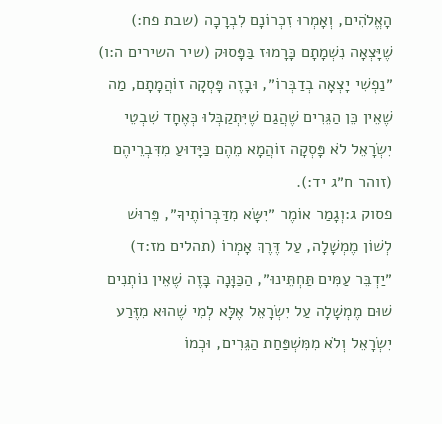הָאֱלֹהִים, וְאָמְרוּ זִכְרוֹנָם לִבְרָכָה (שבת פח:) שֶׁיָּצְאָה נִשְׁמָתָם כָּרָמוּז בַּפָּסוּק (שיר השירים ה:ו) ״נַפְשִׁי יָצְאָה בְדַבְּרוֹ״, וּבָזֶה פָּסְקָה זוֹהֲמָתָם, מַה שֶׁאֵין כֵּן הַגֵּרִים שֶׁהֲגַם שֶׁיִּתְקַבְּלוּ כְּאֶחָד שִׁבְטֵי יִשְׂרָאֵל לֹא פָּסְקָה זוֹהֲמָא מֵהֶם כַּיָּדוּעַ מִדִּבְרֵיהֶם (זוהר ח״ג יד:).
פסוק ג:וְגָמַר אוֹמֶר ״יִשָּׂא מִדַּבְּרוֹתֶיךָ״, פֵּרוּשׁ לְשׁוֹן מֶמְשָׁלָה, עַל דֶּרֶךְ אָמְרוֹ (תהלים מז:ד) ״יַדְבֵּר עַמִּים תַּחְתֵּינוּ״, הַכַּוָּנָה בָּזֶה שֶׁאֵין נוֹתְנִים שׁוּם מֶמְשָׁלָה עַל יִשְׂרָאֵל אֶלָּא לְמִי שֶׁהוּא מִזֶּרַע יִשְׂרָאֵל וְלֹא מִמִּשְׁפַּחַת הַגֵּרִים, וּכְמוֹ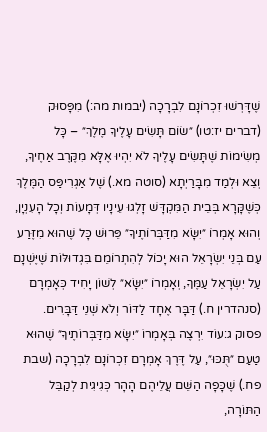שֶׁדָּרְשׁוּ זִכְרוֹנָם לִבְרָכָה (יבמות מה:) מִפָּסוּק (דברים יז:טו) ״שׂוֹם תָּשִׂים עָלֶיךָ מֶלֶךְ״ – כָּל מְשִׂימוֹת שֶׁתָּשִׂים עָלֶיךָ לֹא יִהְיוּ אֶלָּא מִקֶּרֶב אַחֶיךָ, וְצֵא וּלְמַד מִבָּרַיְתָא (סוטה מא.) שֶׁל אַגְרִיפַּס הַמֶּלֶךְ כְּשֶׁקָּרָא בְּבֵית הַמִּקְדָּשׁ זָלְגוּ עֵינָיו דְּמָעוֹת וְכָל הָעִנְיָן, וְהוּא אָמְרוֹ ״יִשָּׂא מִדַּבְּרוֹתֶיךָ״ פֵּרוּשׁ כָּל שֶׁהוּא מִזֶּרַע עַם בְּנֵי יִשְׂרָאֵל הוּא יָכוֹל לְהִתְרוֹמֵם בִּגְדוּלּוֹת שֶׁיֶּשְׁנָם עַל יִשְׂרָאֵל עַמֶּךָ, וְאָמְרוֹ ״יִשָּׂא״ לְשׁוֹן יָחִיד כְּאָמְרָם (סנהדרין ח.) דַּבָּר אֶחָד לַדּוֹר וְלֹא שְׁנֵי דַּבָּרִים.
פסוק ג:עוֹד יִרְצֶה בְּאָמְרוֹ ״יִשָּׂא מִדַּבְּרוֹתֶיךָ״ שֶׁהוּא טַעַם ״תֻּכּוּ״, עַל דֶּרֶךְ אָמְרָם זִכְרוֹנָם לִבְרָכָה (שבת פח.) שֶׁכָּפָה הַשֵּׁם עֲלֵיהֶם הָהָר כְּגִיגִית לְקַבֵּל הַתּוֹרָה,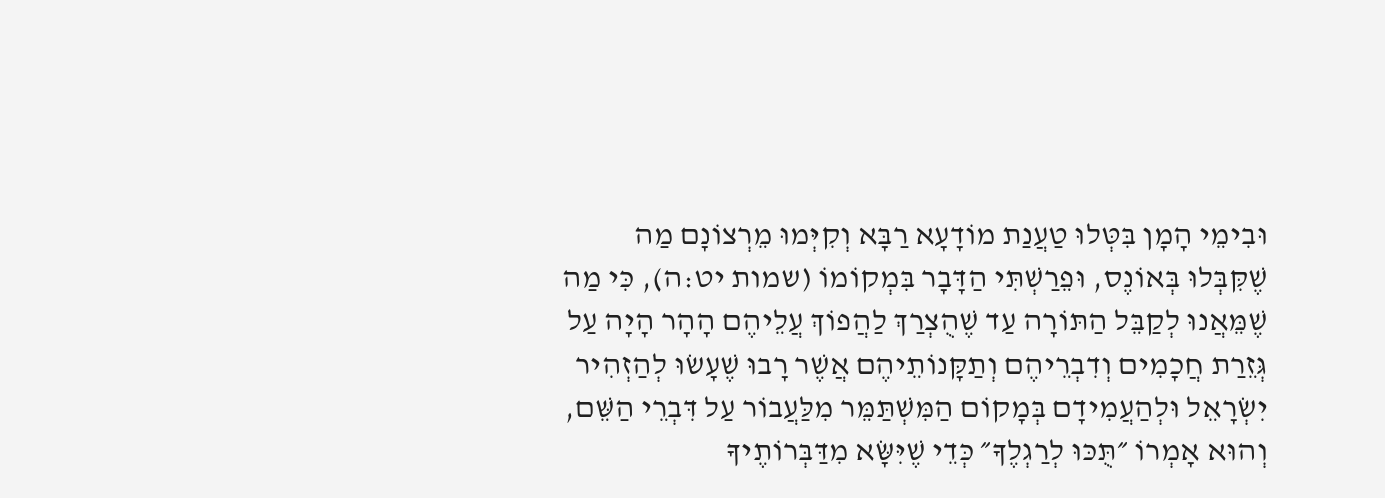וּבִימֵי הָמָן בִּטְּלוּ טַעֲנַת מוֹדָעָא רַבָּא וְקִיְּמוּ מֵרְצוֹנָם מַה שֶׁקִּבְּלוּ בְּאוֹנֶס, וּפֵרַשְׁתִּי הַדָּבָר בִּמְקוֹמוֹ (שמות יט:ה), כִּי מַה שֶׁמֵּאֲנוּ לְקַבֵּל הַתּוֹרָה עַד שֶׁהֻצְרַךְ לַהֲפוֹךְ עֲלֵיהֶם הָהָר הָיָה עַל גְּזֵרַת חֲכָמִים וְדִבְרֵיהֶם וְתַקָּנוֹתֵיהֶם אֲשֶׁר רָבוּ שֶׁעָשׂוּ לְהַזְהִיר יִשְׂרָאֵל וּלְהַעֲמִידָם בְּמָקוֹם הַמִּשְׁתַּמֵּר מִלַּעֲבוֹר עַל דִּבְרֵי הַשֵּׁם, וְהוּא אָמְרוֹ ״תֻּכּוּ לְרַגְלֶךָ״ כְּדֵי שֶׁיִּשָּׂא מִדַּבְּרוֹתֶיךָ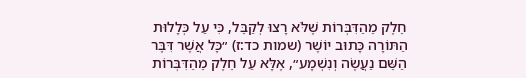חֵלֶק מֵהַדִּבְּרוֹת שֶׁלֹּא רָצוּ לְקַבֵּל, כִּי עַל כְּלָלוּת הַתּוֹרָה כָּתוּב יוֹשֶׁר (שמות כד:ז) ״כָּל אֲשֶׁר דִּבֶּר הַשֵּׁם נַעֲשֶׂה וְנִשְׁמָע״, אֶלָּא עַל חֵלֶק מֵהַדִּבְּרוֹת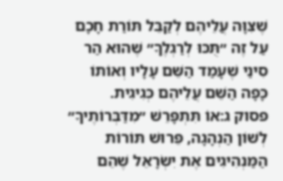שֶׁצִּוָּה עֲלֵיהֶם לְקַבֵּל תּוֹרַת חָכָם עַל זֶה ״תֻּכּוּ לְרַגְלֶךָ״ שֶׁהוּא הַר סִינַי שֶׁעָמַד הַשֵּׁם עָלָיו וְאוֹתוֹ כָּפָה הַשֵּׁם עֲלֵיהֶם כְּגִיגִית.
פסוק ג:אוֹ תִּתְפָּרֵשׁ ״מִדַּבְּרוֹתֶיךָ״ לְשׁוֹן הַנְהָגָה, פֵּרוּשׁ תּוֹרוֹת הַמַּנְהִיגִים אֶת יִשְׂרָאֵל שֶׁהֵם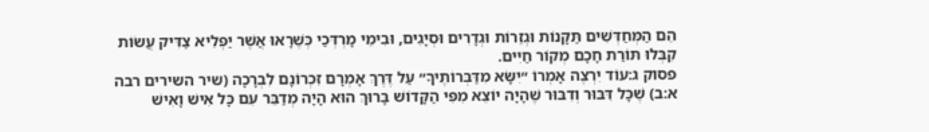הֵם הַמְּחַדְּשִׁים תַּקָּנוֹת וּגְזֵרוֹת וּגְדָרִים וּסְיָגִים, וּבִימֵי מָרְדְּכַי כְּשֶׁרָאוּ אֲשֶׁר יַפְלִיא צַדִּיק עֲשׂוֹת קִבְּלוּ תּוֹרַת חָכָם מְקוֹר חַיִּים.
פסוק ג:עוֹד יִרְצֶה אָמְרוֹ ״יִשָּׂא מִדַּבְּרוֹתֶיךָ״ עַל דֶּרֶךְ אָמְרָם זִכְרוֹנָם לִבְרָכָה (שיר השירים רבה א:ב) שֶׁכָּל דִּבּוּר וְדִבּוּר שֶׁהָיָה יוֹצֵא מִפִּי הַקָּדוֹשׁ בָּרוּךְ הוּא הָיָה מְדַבֵּר עִם כָּל אִישׁ וָאִישׁ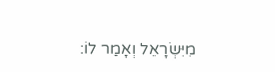מִיִּשְׂרָאֵל וְאָמַר לוֹ: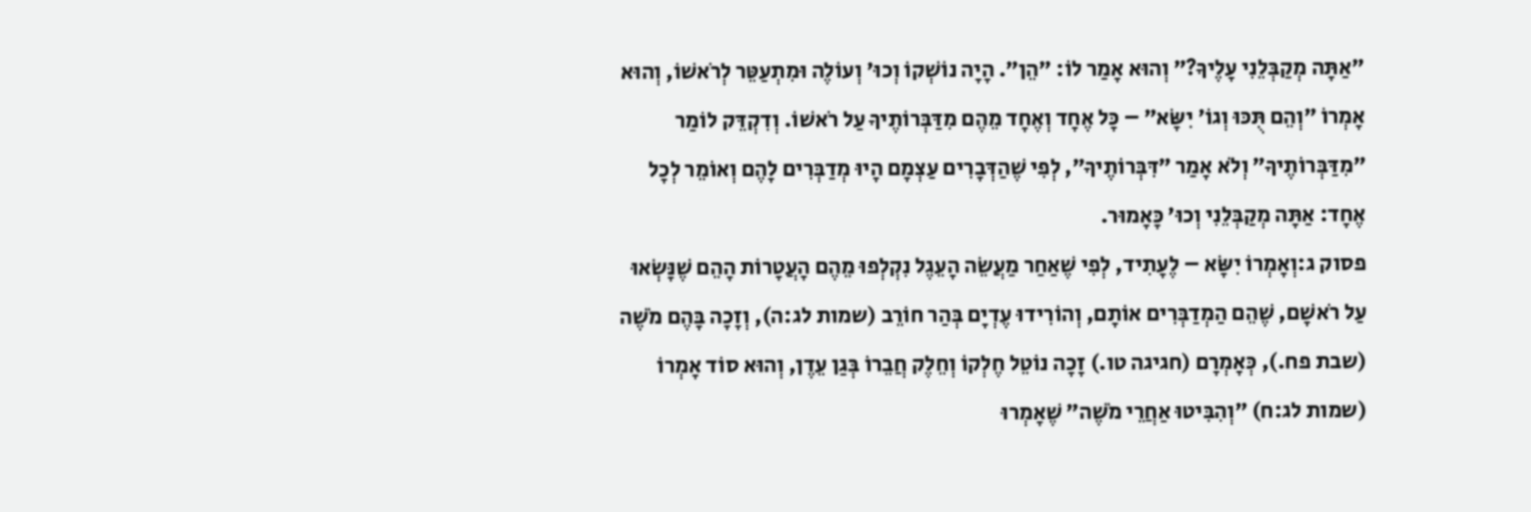״אַתָּה מְקַבְּלֵנִי עָלֶיךָ?״ וְהוּא אָמַר לוֹ: ״הֵן״. הָיָה נוֹשְׁקוֹ וְכוּ׳ וְעוֹלֶה וּמִתְעַטֵּר לְרֹאשׁוֹ, וְהוּא אָמְרוֹ ״וְהֵם תֻּכּוּ וְגוֹ׳ יִשָּׂא״ – כָּל אֶחָד וְאֶחָד מֵהֶם מִדַּבְּרוֹתֶיךָ עַל רֹאשׁוֹ. וְדִקְדֵּק לוֹמַר ״מִדַּבְּרוֹתֶיךָ״ וְלֹא אָמַר ״דִּבְּרוֹתֶיךָ״, לְפִי שֶׁהַדְּבָרִים עַצְמָם הָיוּ מְדַבְּרִים לָהֶם וְאוֹמֵר לְכָל אֶחָד: אַתָּה מְקַבְּלֵנִי וְכוּ׳ כָּאָמוּר.
פסוק ג:וְאָמְרוֹ יִשָּׂא – לֶעָתִיד, לְפִי שֶׁאַחַר מַעֲשֵׂה הָעֵגֶל נִקְלְפוּ מֵהֶם הָעֲטָרוֹת הָהֵם שֶׁנָּשְׂאוּ עַל רֹאשָׁם, שֶׁהֵם הַמְדַבְּרִים אוֹתָם, וְהוֹרִידוּ עֶדְיָם בְּהַר חוֹרֵב (שמות לג:ה), וְזָכָה בָּהֶם מֹשֶׁה (שבת פח.), כְּאָמְרָם (חגיגה טו.) זָכָה נוֹטֵל חֶלְקוֹ וְחֵלֶק חֲבֵרוֹ בְּגַן עֵדֶן, וְהוּא סוֹד אָמְרוֹ (שמות לג:ח) ״וְהִבִּיטוּ אַחֲרֵי מֹשֶׁה״ שֶׁאָמְרוּ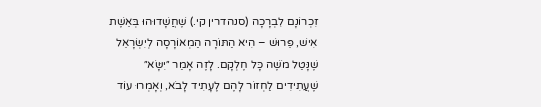זִכְרוֹנָם לִבְרָכָה (סנהדרין קי.) שֶׁחֲשָׁדוּהוּ בְּאֵשֶׁת אִישׁ, פֵּרוּשׁ – הִיא הַתּוֹרָה הַמְאוֹרָסָה לְיִשְׂרָאֵל שֶׁנָּטַל מֹשֶׁה כָּל חֶלְקָם. לָזֶה אָמַר ״יִשָּׂא״ שֶׁעֲתִידִים לַחְזוֹר לָהֶם לֶעָתִיד לָבֹא, וְאָמְרוּ עוֹד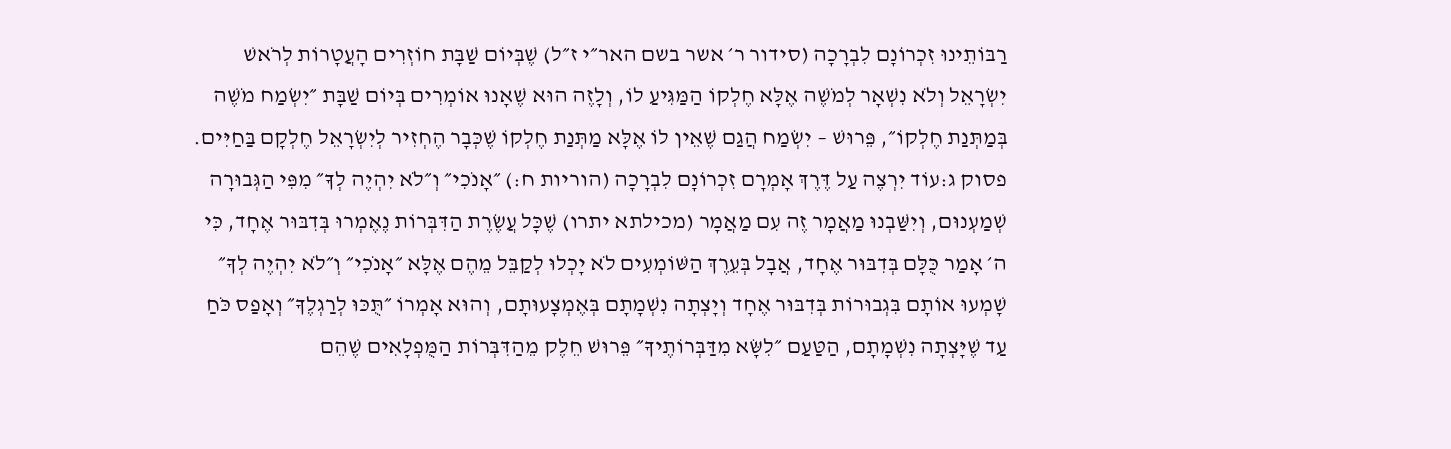רַבּוֹתֵינוּ זִכְרוֹנָם לִבְרָכָה (סידור ר׳ אשר בשם האר״י ז״ל) שֶׁבְּיוֹם שַׁבָּת חוֹזְרִים הָעֲטָרוֹת לְרֹאשׁ יִשְׂרָאֵל וְלֹא נִשְׁאָר לְמֹשֶׁה אֶלָּא חֶלְקוֹ הַמַּגִּיעַ לוֹ, וְלָזֶה הוּא שֶׁאָנוּ אוֹמְרִים בְּיוֹם שַׁבָּת ״יִשְׂמַח מֹשֶׁה בְּמַתְּנַת חֶלְקוֹ״, פֵּרוּשׁ – יִשְׂמַח הֲגַם שֶׁאֵין לוֹ אֶלָּא מַתְּנַת חֶלְקוֹ שֶׁכְּבָר הֶחְזִיר לְיִשְׂרָאֵל חֶלְקָם בַּחַיִּים.
פסוק ג:עוֹד יִרְצֶה עַל דֶּרֶךְ אָמְרָם זִכְרוֹנָם לִבְרָכָה (הוריות ח:) ״אָנֹכִי״ וְ״לֹא יִהְיֶה לְךָ״ מִפִּי הַגְּבוּרָה שְׁמַעְנוּם, וְיִשַּׁבְנוּ מַאֲמָר זֶה עִם מַאֲמָר (מכילתא יתרו) שֶׁכָּל עֲשֶׂרֶת הַדִּבְּרוֹת נֶאֶמְרוּ בְּדִבּוּר אֶחָד, כִּי ה׳ אָמַר כֻּלָּם בְּדִבּוּר אֶחָד, אֲבָל בְּעֵרֶךְ הַשּׁוֹמְעִים לֹא יָכְלוּ לְקַבֵּל מֵהֶם אֶלָּא ״אָנֹכִי״ וְ״לֹא יִהְיֶה לְךָ״ שָׁמְעוּ אוֹתָם בִּגְבוּרוֹת בְּדִבּוּר אֶחָד וְיָצְתָה נִשְׁמָתָם בְּאֶמְצָעוּתָם, וְהוּא אָמְרוֹ ״תֻּכּוּ לְרַגְלֶךָ״ וְאָפַס כֹּחַ עַד שֶׁיָּצְתָה נִשְׁמָתָם, הַטַּעַם ״לִשָּׂא מִדַּבְּרוֹתֶיךָ״ פֵּרוּשׁ חֵלֶק מֵהַדִּבְּרוֹת הַמֻּפְלָאִים שֶׁהֵם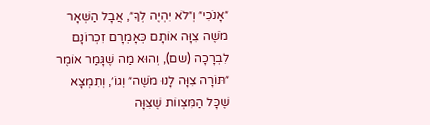״אָנֹכִי״ וְ״לֹא יִהְיֶה לְךָ״, אֲבָל הַשְּׁאָר מֹשֶׁה צִוָּה אוֹתָם כְּאָמְרָם זִכְרוֹנָם לִבְרָכָה (שם), וְהוּא מַה שֶׁגָּמַר אוֹמֶר ״תּוֹרָה צִוָּה לָנוּ מֹשֶׁה״ וְגוֹ׳, וְתִמְצָא שֶׁכָּל הַמִּצְווֹת שֶׁצִּוָּה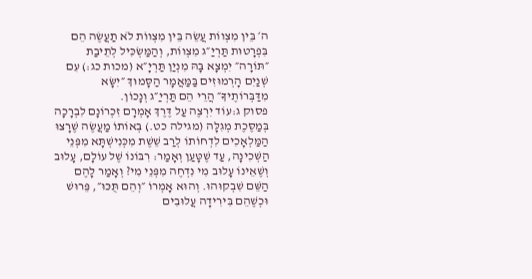ה׳ בֵּין מִצְווֹת עֲשֵׂה בֵּין מִצְווֹת לֹא תַעֲשֶׂה הֵם בִּפְרָטוּת תַּרְיַ״ג מִצְווֹת, וְהַמַּשְׂכִּיל לְתֵיבַת ״תּוֹרָה״ יִמְצָא בָּהּ מִנְיַן תַּרְיָ״א (מכות כג:) עִם שְׁנַיִם הָרְמוּזִים בַּמַּאֲמָר הַסָּמוּךְ ״יִשָּׂא מִדַּבְּרוֹתֶיךָ״ הֲרֵי הֵם תַּרְיַ״ג וְנָכוֹן.
פסוק ג:עוֹד יִרְצֶה עַל דֶּרֶךְ אָמְרָם זִכְרוֹנָם לִבְרָכָה בְּמַסֶּכֶת מְגִלָּה (מגילה כט.) בְּאוֹתוֹ מַעֲשֶׂה שֶׁרָצוּ הַמַּלְאָכִים לִדְחוֹתוֹ לְרַב שֵׁשֶׁת מִכְּנִישְׁתָּא מִפְּנֵי הַשְּׁכִינָה, עַד שֶׁטָּעַן וְאָמַר: רִבּוֹנוֹ שֶׁל עוֹלָם, עָלוּב וְשֶׁאֵינוֹ עָלוּב מִי נִדְחֶה מִפְּנֵי מִי? וְאָמַר לָהֶם הַשֵּׁם שִׁבְקוּהוּ. וְהוּא אָמְרוֹ ״וְהֵם תֻּכּוּ״, פֵּרוּשׁ וּכְשֶׁהֵם בִּירִידָה עֲלוּבִים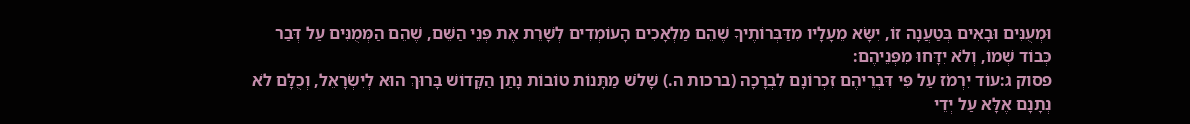וּמְעֻנִּים וּבָאִים בְּטַעֲנָה זוֹ, יִשָּׂא מֵעָלָיו מִדַּבְּרוֹתֶיךָ שֶׁהֵם מַלְאָכִים הָעוֹמְדִים לְשָׁרֵת אֶת פְּנֵי הַשֵּׁם, שֶׁהֵם הַמְּמֻנִּים עַל דְּבַר כְּבוֹד שְׁמוֹ, וְלֹא יִדָּחוּ מִפְּנֵיהֶם:
פסוק ג:עוֹד יִרְמֹז עַל פִּי דִּבְרֵיהֶם זִכְרוֹנָם לִבְרָכָה (ברכות ה.) שָׁלֹשׁ מַתָּנוֹת טוֹבוֹת נָתַן הַקָּדוֹשׁ בָּרוּךְ הוּא לְיִשְׂרָאֵל, וְכֻלָּם לֹא נְתָנָם אֶלָּא עַל יְדֵי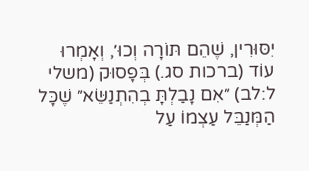יִסּוּרִין, שֶׁהֵם תּוֹרָה וְכוּ׳, וְאָמְרוּ עוֹד (ברכות סג.) בְּפָסוּק (משלי ל:לב) ״אִם נָבַלְתָּ בְהִתְנַשֵּׂא״ שֶׁכָּל הַמְּנַבֵּל עַצְמוֹ עַל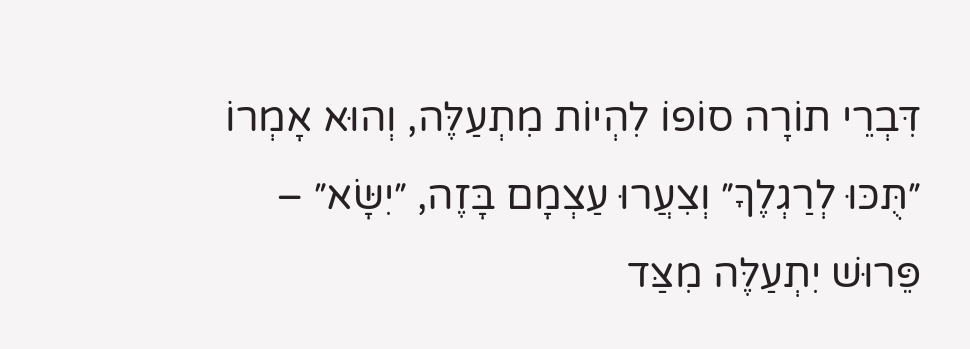דִּבְרֵי תוֹרָה סוֹפוֹ לִהְיוֹת מִתְעַלֶּה, וְהוּא אָמְרוֹ ״תֻּכּוּ לְרַגְלֶךָ״ וְצִעֲרוּ עַצְמָם בָּזֶה, ״יִשָּׂא״ – פֵּרוּשׁ יִתְעַלֶּה מִצַּד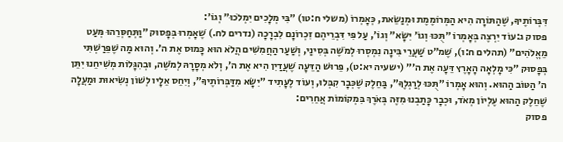דִּבְּרוֹתֶיךָ, שֶׁהַתּוֹרָה הִיא הַמְּרוֹמֶמֶת וּמְנַשֵּׂאת, כְּאָמְרוֹ (משלי ח:טו) ״בִּי מְלָכִים יִמְלֹכוּ״ וְגוֹ׳:
פסוק ג:עוֹד יִרְצֶה בְּאָמְרוֹ ״תֻּכּוּ וְגוֹ׳ יִשָּׂא״ וְגוֹ׳, עַל פִּי דִּבְרֵיהֶם זִכְרוֹנָם לִבְרָכָה (נדרים לח.) שֶׁאָמְרוּ בְּפָסוּק ״וַתְּחַסְּרֵהוּ מְּעַט מֵאֱלֹהִים״ (תהלים ח:ו), שֶׁמ״ט שַׁעֲרֵי בִּינָה נִמְסְרוּ לְמֹשֶׁה בְּסִינַי, וְשַׁעַר הַחֲמִשִּׁים הֲלֹא הוּא כָּמוּס אֶת ה׳. וְהוּא מַה שֶׁפֵּרַשְׁתִּי בְּפָסוּק ״כִּי מָלְאָה הָאָרֶץ דֵּעָה אֶת ה׳״ (ישעיה יא:ט), פֵּרוּשׁ הַדֵּעָה שֶׁעֲדַיִן הִיא אֶת ה׳, וְלֹא מְסָרָהּ לְמֹשֶׁה, וּבְהִגָּלוֹת מְשִׁיחֵנוּ יִתֵּן ה׳ הַטּוֹב הַהוּא. וְהוּא אָמְרוֹ ״תֻּכּוּ לְרַגְלֶךָ״, בַּחֵלֶק שֶׁכְּבָר קִבְּלוּ, וְעוֹד לֶעָתִיד ״יִשָּׂא מִדַּבְּרוֹתֶיךָ״, וְיִחֵס אֵלָיו לְשׁוֹן נְשִׂיאוּת וּמַעֲלָה שֶׁחֵלֶק הַהוּא עֶלְיוֹן מְאֹד, וּכְבָר כָּתַבְנוּ מִזֶּה בְּאֹרֶךְ בִּמְקוֹמוֹת אֲחֵרִים:
פסוק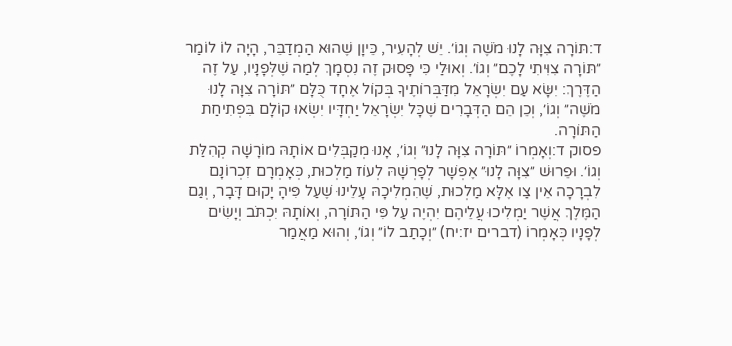ד:תּוֹרָה צִוָּה לָנוּ מֹשֶׁה וְגוֹ׳. יֵשׁ לְהָעִיר, כֵּיוָן שֶׁהוּא הַמְדַבֵּר, הָיָה לוֹ לוֹמַר ״תּוֹרָה צִוִּיתִי לָכֶם״ וְגוֹ׳. וְאוּלַי כִּי פָּסוּק זֶה נִסְמָךְ לְמַה שֶׁלְּפָנָיו, עַל זֶה הַדֶּרֶךְ: יִשָּׂא עַם יִשְׂרָאֵל מִדַּבְּרוֹתֶיךָ בְּקוֹל אֶחָד כֻּלָּם ״תּוֹרָה צִוָּה לָנוּ מֹשֶׁה״ וְגוֹ׳, וְכֵן הֵם הַדְּבָרִים שֶׁכָּל יִשְׂרָאֵל יַחְדָּיו יִשְׂאוּ קוֹלָם בִּפְתִיחַת הַתּוֹרָה.
פסוק ד:וְאָמְרוֹ ״תּוֹרָה צִוָּה לָנוּ״ וְגוֹ׳, אָנוּ מְקַבְּלִים אוֹתָהּ מוֹרָשָׁה קְהִלַּת וְגוֹ׳. וּפֵרוּשׁ ״צִוָּה לָנוּ״ אֶפְשָׁר לְפָרְשָׁהּ לְעוֹז מַלְכוּת, כְּאָמְרָם זִכְרוֹנָם לִבְרָכָה אֵין צַו אֶלָּא מַלְכוּת, שֶׁהִמְלִיכָהּ עָלֵינוּ שֶׁעַל פִּיהָ יָקוּם דָּבָר, וְגַם הַמֶּלֶךְ אֲשֶׁר יַמְלִיכוּ עֲלֵיהֶם יִהְיֶה עַל פִּי הַתּוֹרָה, וְאוֹתָהּ יִכְתֹּב וְיָשִׂים לְפָנָיו כְּאָמְרוֹ (דברים יז:יח) ״וְכָתַב לוֹ״ וְגוֹ׳, וְהוּא מַאֲמַר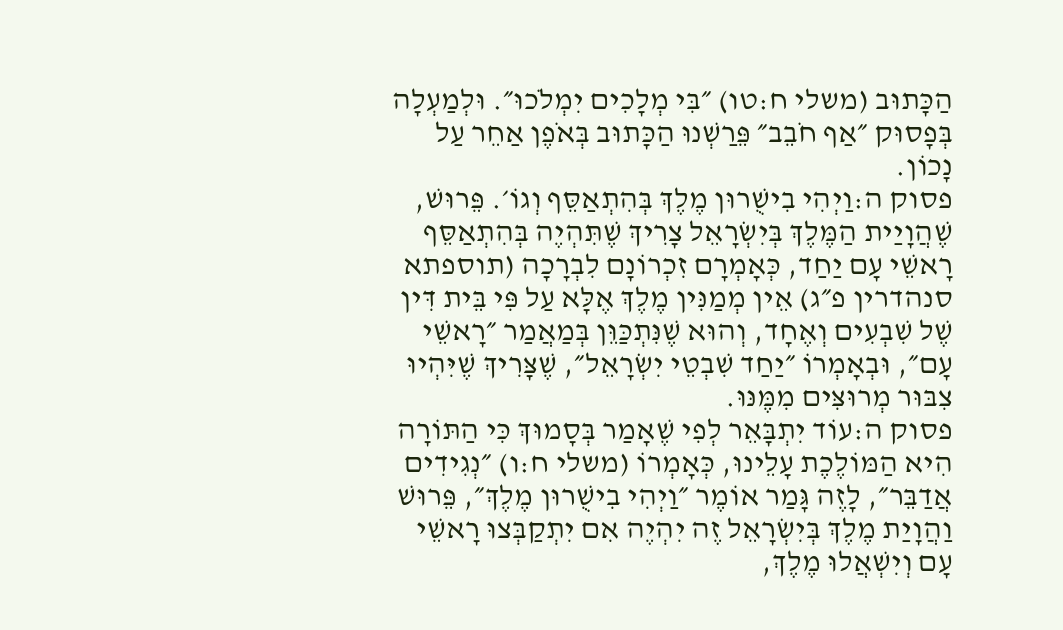הַכָּתוּב (משלי ח:טו) ״בִּי מְלָכִים יִמְלֹכוּ״. וּלְמַעְלָה בְּפָסוּק ״אַף חֹבֵב״ פֵּרַשְׁנוּ הַכָּתוּב בְּאֹפֶן אַחֵר עַל נָכוֹן.
פסוק ה:וַיְהִי בִישֻׁרוּן מֶלֶךְ בְּהִתְאַסֵּף וְגוֹ׳. פֵּרוּשׁ, שֶׁהֲוָיַית הַמֶּלֶךְ בְּיִשְׂרָאֵל צָרִיךְ שֶׁתִּהְיֶה בְּהִתְאַסֵּף רָאשֵׁי עָם יַחַד, כְּאָמְרָם זִכְרוֹנָם לִבְרָכָה (תוספתא סנהדרין פ״ג) אֵין מְמַנִּין מֶלֶךְ אֶלָּא עַל פִּי בֵּית דִּין שֶׁל שִׁבְעִים וְאֶחָד, וְהוּא שֶׁנִּתְכַּוֵּן בְּמַאֲמַר ״רָאשֵׁי עָם״, וּבְאָמְרוֹ ״יַחַד שִׁבְטֵי יִשְׂרָאֵל״, שֶׁצָּרִיךְ שֶׁיִּהְיוּ צִבּוּר מְרוּצִּים מִמֶּנּוּ.
פסוק ה:עוֹד יִתְבָּאֵר לְפִי שֶׁאָמַר בְּסָמוּךְ כִּי הַתּוֹרָה הִיא הַמּוֹלֶכֶת עָלֵינוּ, כְּאָמְרוֹ (משלי ח:ו) ״נְגִידִים אֲדַבֵּר״, לָזֶה גָּמַר אוֹמֶר ״וַיְהִי בִישֻׁרוּן מֶלֶךְ״, פֵּרוּשׁ וַהֲוָיַת מֶלֶךְ בְּיִשְׂרָאֵל זֶה יִהְיֶה אִם יִתְקַבְּצוּ רָאשֵׁי עָם וְיִשְׁאֲלוּ מֶלֶךְ,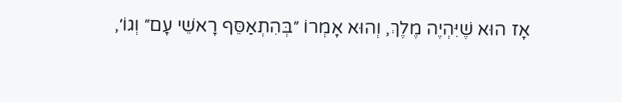אָז הוּא שֶׁיִּהְיֶה מֶלֶךְ, וְהוּא אָמְרוֹ ״בְּהִתְאַסֵּף רָאשֵׁי עָם״ וְגוֹ׳,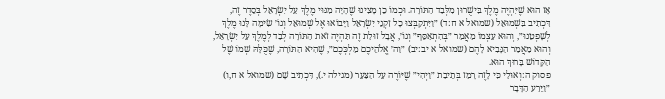אָז הוּא שֶׁיִּהְיֶה מֶלֶךְ בִּישֻׁרוּן מִלְּבַד הַתּוֹרָה. וּכְמוֹ כֵן מָצִינוּ שֶׁהָיָה מִנּוּי מֶלֶךְ עַל יִשְׂרָאֵל בְּסֵדֶר זֶה, דִּכְתִיב בִּשְׁמוּאֵל (שמואל א ח:ד) ״וַיִּתְקַבְּצוּ כָל זִקְנֵי יִשְׂרָאֵל וַיָּבוֹאוּ אֶל שְׁמוּאֵל וְגוֹ׳ שִׂימָה לָּנוּ מֶלֶךְ לְשָׁפְטֵנוּ״, וְהוּא עַצְמוֹ מַאֲמַר ״בְּהִתְאַסֵּף״ וְגוֹ׳, אֲבָל זוּלַת זֶה תִּהְיֶה זֹאת הַתּוֹרָה לְבַד לְמֶלֶךְ עַל יִשְׂרָאֵל, וְהוּא מַאֲמַר הַנָּבִיא לָהֶם (שמואל א יב:יב) ״וַה׳ אֱלֹהֵיכֶם מַלְכְּכֶם״, שֶׁהִיא הַתּוֹרָה, שֶׁכֻּלָּהּ שְׁמוֹ שֶׁל הַקָּדוֹשׁ בָּרוּךְ הוּא.
פסוק ה:וְאוּלַי כִּי לָזֶה רָמַז בְּתֵיבַת ״וַיְהִי״ שֶׁיּוֹרֶה עַל הַצַּעַר (מגילה י.), דִּכְתִיב שָׁם (שמואל א ח,ו) ״וַיֵּרַע הַדָּבָר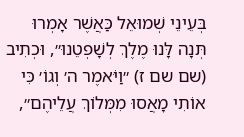בְּעֵינֵי שְׁמוּאֵל כַּאֲשֶׁר אָמְרוּ תְּנָה לָּנוּ מֶלֶךְ לְשָׁפְטֵנוּ״, וּכְתִיב (שם שם ז) ״וַיֹּאמֶר ה׳ וְגוֹ׳ כִּי אוֹתִי מָאֲסוּ מִמְּלוֹךְ עֲלֵיהֶם״,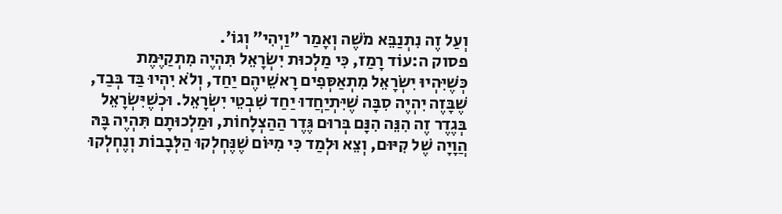וְעַל זֶה נִתְנַבֵּא מֹשֶׁה וְאָמַר ״וַיְהִי״ וְגוֹ׳.
פסוק ה:עוֹד רָמַז, כִּי מַלְכוּת יִשְׂרָאֵל תִּהְיֶה מִתְקַיֶּמֶת כְּשֶׁיִּהְיוּ יִשְׂרָאֵל מִתְאַסְּפִים רָאשֵׁיהֶם יַחַד, וְלֹא יִהְיוּ בַּד בְּבַד, שֶׁבָּזֶה יִהְיֶה סִבָּה שֶׁיִּתְיַחֲדוּ יַחַד שִׁבְטֵי יִשְׂרָאֵל. וּכְשֶׁיִּשְׂרָאֵל בְּגֶדֶר זֶה הִנֵּה הִנָּם בְּרוּם גֶּדֶר הַהַצְלָחוֹת, וּמַלְכוּתָם תִּהְיֶה בָּהּ הֲוָיָה שֶׁל קִיּוּם, וְצֵא וּלְמַד כִּי מִיּוֹם שֶׁנֶּחְלְקוּ הַלְּבָבוֹת וְנֶחְלְקוּ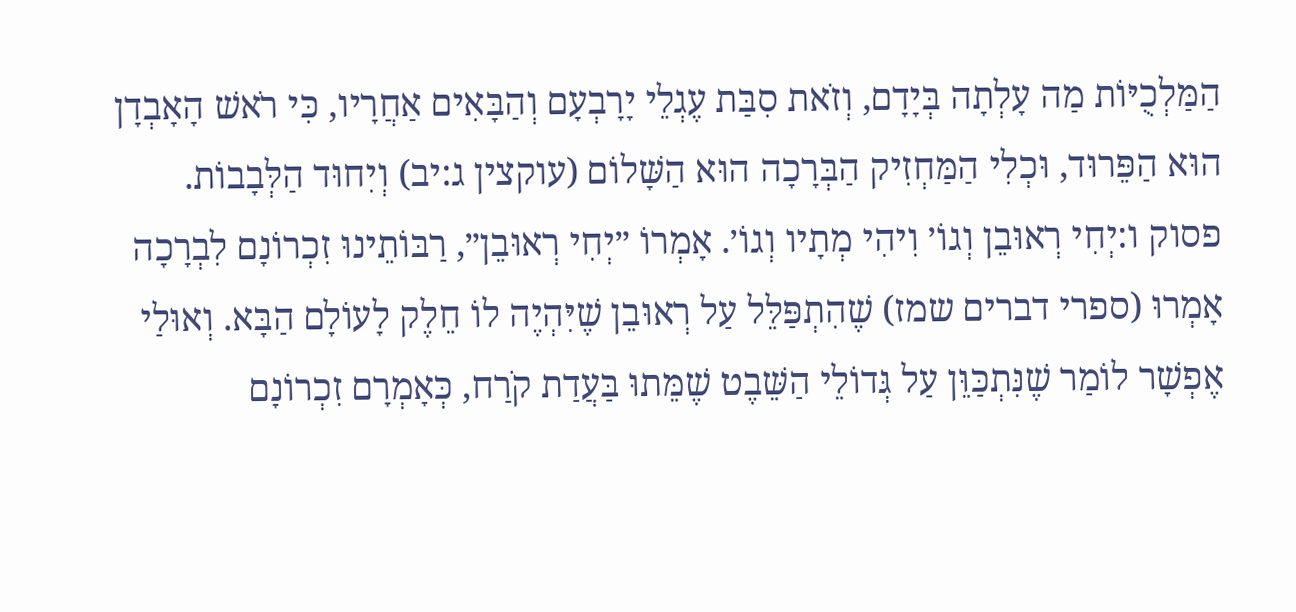הַמַּלְכֻיּוֹת מַה עָלְתָה בְּיָדָם, וְזֹאת סִבַּת עֶגְלֵי יָרָבְעָם וְהַבָּאִים אַחֲרָיו, כִּי רֹאשׁ הָאָבְדָן הוּא הַפֵּרוּד, וּכְלִי הַמַּחְזִיק הַבְּרָכָה הוּא הַשָּׁלוֹם (עוקצין ג:יב) וְיִחוּד הַלְּבָבוֹת.
פסוק ו:יְחִי רְאוּבֵן וְגוֹ׳ וִיהִי מְתָיו וְגוֹ׳. אָמְרוֹ ״יְחִי רְאוּבֵן״, רַבּוֹתֵינוּ זִכְרוֹנָם לִבְרָכָה אָמְרוּ (ספרי דברים שמז) שֶׁהִתְפַּלֵּל עַל רְאוּבֵן שֶׁיִּהְיֶה לוֹ חֵלֶק לָעוֹלָם הַבָּא. וְאוּלַי אֶפְשָׁר לוֹמַר שֶׁנִּתְכַּוֵּן עַל גְּדוֹלֵי הַשֵּׁבֶט שֶׁמֵּתוּ בַּעֲדַת קֹרַח, כְּאָמְרָם זִכְרוֹנָם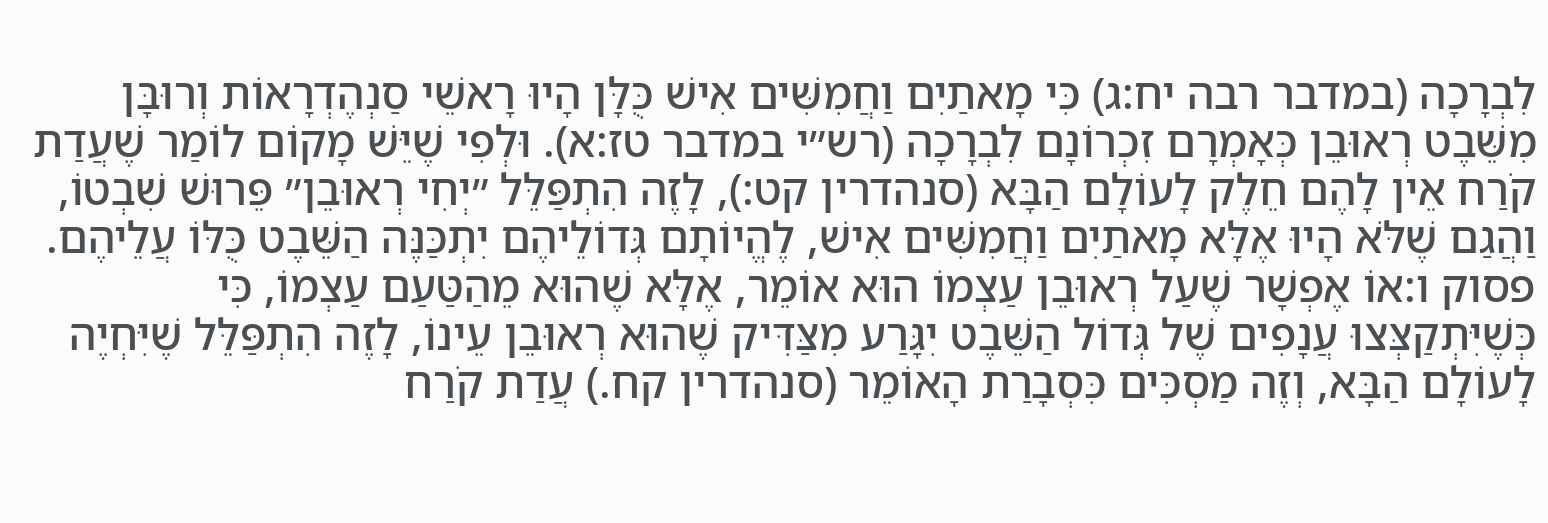לִבְרָכָה (במדבר רבה יח:ג) כִּי מָאתַיִם וַחֲמִשִּׁים אִישׁ כֻּלָּן הָיוּ רָאשֵׁי סַנְהֶדְרָאוֹת וְרוּבָּן מִשֵּׁבֶט רְאוּבֵן כְּאָמְרָם זִכְרוֹנָם לִבְרָכָה (רש״י במדבר טז:א). וּלְפִי שֶׁיֵּשׁ מָקוֹם לוֹמַר שֶׁעֲדַת קֹרַח אֵין לָהֶם חֵלֶק לָעוֹלָם הַבָּא (סנהדרין קט:), לָזֶה הִתְפַּלֵּל ״יְחִי רְאוּבֵן״ פֵּרוּשׁ שִׁבְטוֹ, וַהֲגַם שֶׁלֹּא הָיוּ אֶלָּא מָאתַיִם וַחֲמִשִּׁים אִישׁ, לֶהֱיוֹתָם גְּדוֹלֵיהֶם יִתְכַּנֶּה הַשֵּׁבֶט כֻּלּוֹ עֲלֵיהֶם.
פסוק ו:אוֹ אֶפְשָׁר שֶׁעַל רְאוּבֵן עַצְמוֹ הוּא אוֹמֵר, אֶלָּא שֶׁהוּא מֵהַטַּעַם עַצְמוֹ, כִּי כְּשֶׁיִּתְקַצְּצוּ עֲנָפִים שֶׁל גְּדוֹל הַשֵּׁבֶט יִגָּרַע מִצַּדִּיק שֶׁהוּא רְאוּבֵן עֵינוֹ, לָזֶה הִתְפַּלֵּל שֶׁיִּחְיֶה לָעוֹלָם הַבָּא, וְזֶה מַסְכִּים כִּסְבָרַת הָאוֹמֵר (סנהדרין קח.) עֲדַת קֹרַח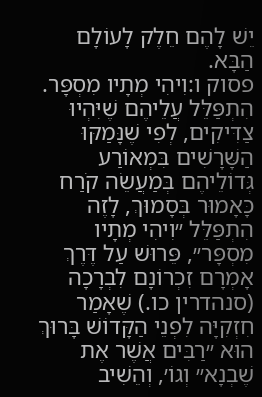יֵשׁ לָהֶם חֵלֶק לָעוֹלָם הַבָּא.
פסוק ו:וִיהִי מְתָיו מִסְפָּר. הִתְפַּלֵּל עֲלֵיהֶם שֶׁיִּהְיוּ צַדִּיקִים, לְפִי שֶׁנָּמַקּוּ הַשָּׁרָשִׁים בִּמְאוֹרַע גְּדוֹלֵיהֶם בְּמַעֲשֵׂה קֹרַח כָּאָמוּר בְּסָמוּךְ, לָזֶה הִתְפַּלֵּל ״וִיהִי מְתָיו מִסְפָּר״, פֵּרוּשׁ עַל דֶּרֶךְ אָמְרָם זִכְרוֹנָם לִבְרָכָה (סנהדרין כו.) שֶׁאָמַר חִזְקִיָּה לִפְנֵי הַקָּדוֹשׁ בָּרוּךְ הוּא ״רַבִּים אֲשֶׁר אֶת שֶׁבְנָא״ וְגוֹ׳, וְהֵשִׁיב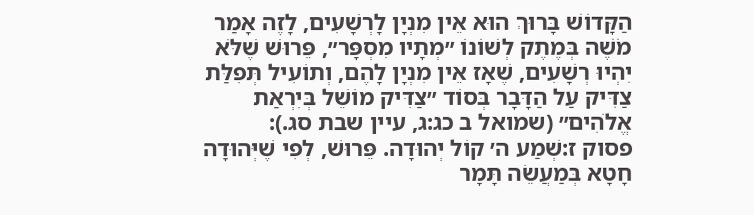הַקָּדוֹשׁ בָּרוּךְ הוּא אֵין מִנְיָן לָרְשָׁעִים, לָזֶה אָמַר מֹשֶׁה בְּמֶתֶק לְשׁוֹנוֹ ״מְתָיו מִסְפָּר״, פֵּרוּשׁ שֶׁלֹּא יִהְיוּ רְשָׁעִים, שֶׁאָז אֵין מִנְיָן לָהֶם, וְתוֹעִיל תְּפִלַּת צַדִּיק עַל הַדָּבָר בְּסוֹד ״צַדִּיק מוֹשֵׁל בְּיִרְאַת אֱלֹהִים״ (שמואל ב כג:ג, עיין שבת סג.):
פסוק ז:שְׁמַע ה׳ קוֹל יְהוּדָה. פֵּרוּשׁ, לְפִי שֶׁיְּהוּדָה חָטָא בְּמַעֲשֵׂה תָּמָר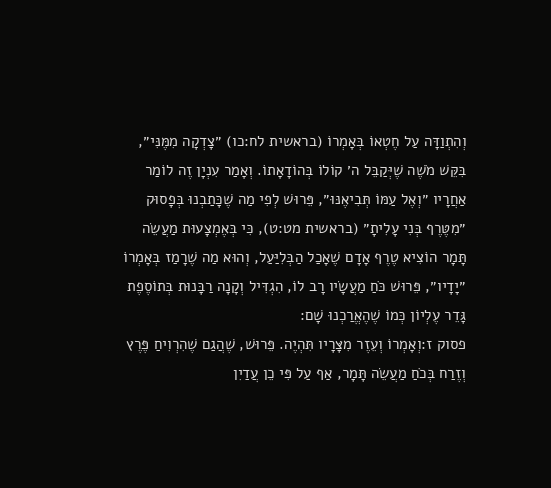וְהִתְוַדָּה עַל חֶטְאוֹ בְּאָמְרוֹ (בראשית לח:כו) ״צָדְקָה מִמֶּנִּי״, בִּקֵּשׁ מֹשֶׁה שֶׁיְּקַבֵּל ה׳ קוֹלוֹ בְּהוֹדָאָתוֹ. וְאָמַר עִנְיָן זֶה לוֹמַר אַחֲרָיו ״וְאֶל עַמּוֹ תְּבִיאֶנּוּ״, פֵּרוּשׁ לְפִי מַה שֶׁכָּתַבְנוּ בְּפָסוּק ״מִטֶּרֶף בְּנִי עָלִיתָ״ (בראשית מט:ט), כִּי בְּאֶמְצָעוּת מַעֲשֵׂה תָּמָר הוֹצִיא טֶרֶף אָדָם שֶׁאָכַל הַבְּלִיַּעַל, וְהוּא מַה שֶׁרָמַז בְּאָמְרוֹ ״יָדָיו״, פֵּרוּשׁ כֹּחַ מַעֲשָׂיו רָב לוֹ, הִגְדִּיל וְקָנָה רַבָּנוּת בְּתוֹסֶפֶת גָּדֵר עֶלְיוֹן כְּמוֹ שֶׁהֶאֱרַכְנוּ שָׁם:
פסוק ז:וְאָמְרוֹ וְעֵזֶר מִצָּרָיו תִּהְיֶה. פֵּרוּשׁ, שֶׁהֲגַם שֶׁהִרְוִיחַ פֶּרֶץ וְזֶרַח בְּכֹחַ מַעֲשֵׂה תָּמָר, אַף עַל פִּי כֵן עֲדַיִן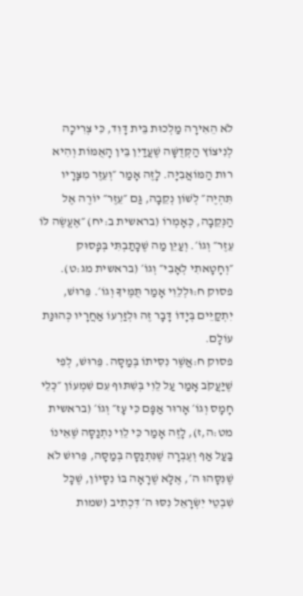לֹא הֵאִירָה מַלְכוּת בֵּית דָּוִד, כִּי צְרִיכָה לְנִיצוֹץ הַקְּדֻשָּׁה שֶׁעֲדַיִן בֵּין הָאֻמּוֹת וְהִיא רוּת הַמּוֹאֲבִיָּה. לָזֶה אָמַר ״וְעֵזֶר מִצָּרָיו תִּהְיֶה״ לְשׁוֹן נְקֵבָה, גַּם ״עֵזֶר״ יוֹרֶה אֶל הַנְּקֵבָה, כְּאָמְרוֹ (בראשית ב:יח) ״אֶעֱשֶׂה לּוֹ עֵזֶר״ וְגוֹ׳. וְעַיֵּן מַה שֶׁכָּתַבְתִּי בְּפָסוּק ״וְחָטָאתִי לְאָבִי״ וְגוֹ׳ (בראשית מג:ט).
פסוק ח:וּלְלֵוִי אָמַר תֻּמֶּיךָ וְגוֹ׳. פֵּרוּשׁ, יִתְקַיֵּים בְּיָדוֹ דָּבָר זֶה וּלְזַרְעוֹ אַחֲרָיו כְּהוּנַּת עוֹלָם.
פסוק ח:אֲשֶׁר נִסִּיתוֹ בְּמַסָּה. פֵּרוּשׁ, לְפִי שֶׁיַּעֲקֹב אָמַר עַל לֵוִי בְּשִׁתּוּף עִם שִׁמְעוֹן ״כְּלֵי חָמָס וְגוֹ׳ אָרוּר אַפָּם כִּי עָז״ וְגוֹ׳ (בראשית מט:ה,ז), לָזֶה אָמַר כִּי לֵוִי נִתְנַסָּה שֶׁאֵינוֹ בַּעַל אַף וְעֶבְרָה שֶׁנִּתְנַסָּה בְּמַסָּה, פֵּרוּשׁ לֹא שֶׁנִּסָּהוּ ה׳, אֶלָּא שֶׁרָאָה בּוֹ נִסָּיוֹן, שֶׁכָּל שִׁבְטֵי יִשְׂרָאֵל נִסּוּ ה׳ דִּכְתִיב (שמות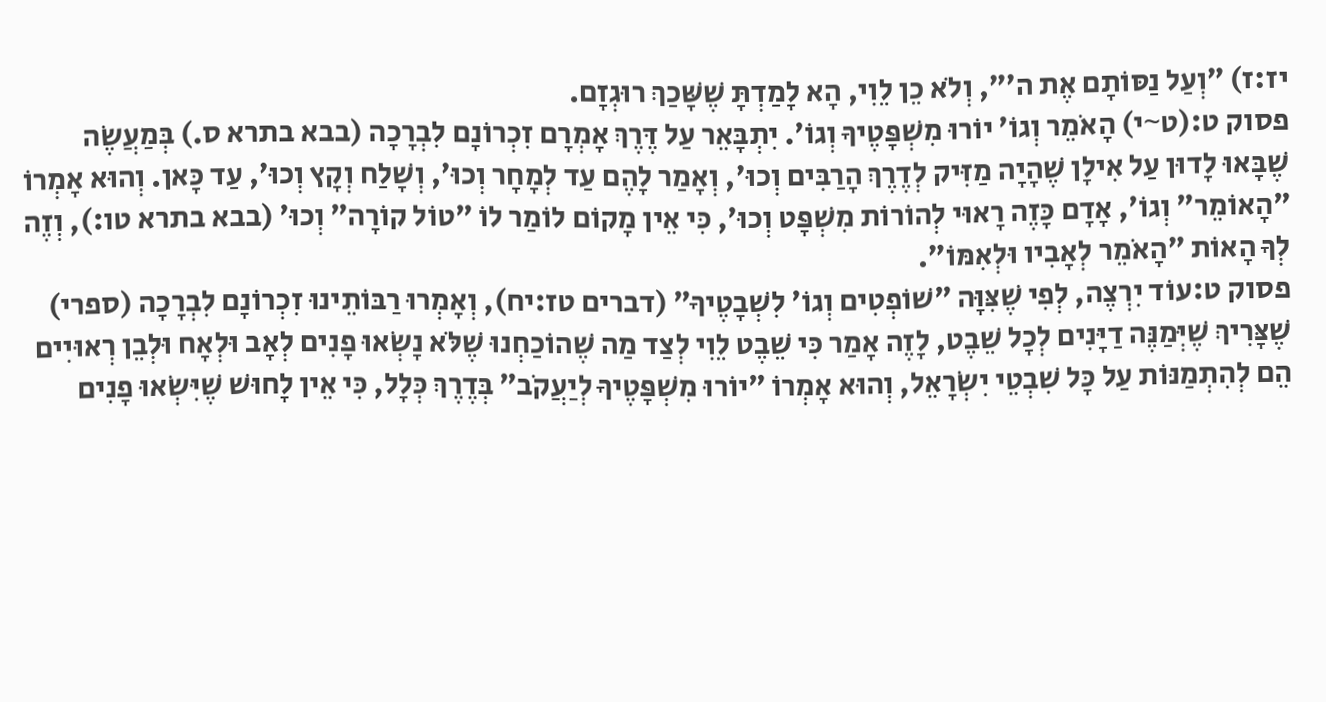יז:ז) ״וְעַל נַסּוֹתָם אֶת ה׳״, וְלֹא כֵן לֵוִי, הָא לָמַדְתָּ שֶׁשָּׁכַךְ רוּגְזָם.
פסוק ט:(ט~י) הָאֹמֵר וְגוֹ׳ יוֹרוּ מִשְׁפָּטֶיךָ וְגוֹ׳. יִתְבָּאֵר עַל דֶּרֶךְ אָמְרָם זִכְרוֹנָם לִבְרָכָה (בבא בתרא ס.) בְּמַעֲשֶׂה שֶׁבָּאוּ לָדוּן עַל אִילָן שֶׁהָיָה מַזִּיק לְדֶרֶךְ הָרַבִּים וְכוּ׳, וְאָמַר לָהֶם עַד לְמָחָר וְכוּ׳, וְשָׁלַח וְקָץ וְכוּ׳, עַד כָּאן. וְהוּא אָמְרוֹ ״הָאוֹמֵר״ וְגוֹ׳, אָדָם כָּזֶה רָאוּי לְהוֹרוֹת מִשְׁפָּט וְכוּ׳, כִּי אֵין מָקוֹם לוֹמַר לוֹ ״טוֹל קוֹרָה״ וְכוּ׳ (בבא בתרא טו:), וְזֶה לְךָ הָאוֹת ״הָאֹמֵר לְאָבִיו וּלְאִמּוֹ״.
פסוק ט:עוֹד יִרְצֶה, לְפִי שֶׁצִּוָּה ״שׁוֹפְטִים וְגוֹ׳ לִשְׁבָטֶיךָ״ (דברים טז:יח), וְאָמְרוּ רַבּוֹתֵינוּ זִכְרוֹנָם לִבְרָכָה (ספרי) שֶׁצָּרִיךְ שֶׁיְּמַנֶּה דַיָּנִים לְכָל שֵׁבֶט, לָזֶה אָמַר כִּי שֵׁבֶט לֵוִי לְצַד מַה שֶׁהוֹכַחְנוּ שֶׁלֹּא נָשְׂאוּ פָנִים לְאָב וּלְאָח וּלְבֵן רְאוּיִים הֵם לְהִתְמַנּוֹת עַל כָּל שִׁבְטֵי יִשְׂרָאֵל, וְהוּא אָמְרוֹ ״יוֹרוּ מִשְׁפָּטֶיךָ לְיַעֲקֹב״ בְּדֶרֶךְ כְּלָל, כִּי אֵין לָחוּשׁ שֶׁיִּשְׂאוּ פָנִים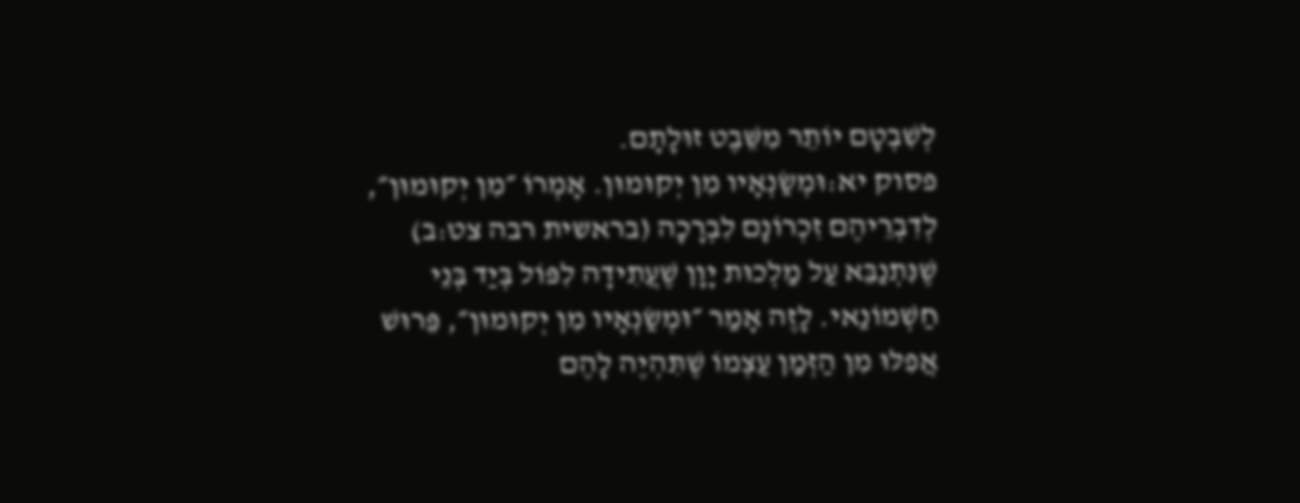לְשִׁבְטָם יוֹתֵר מִשֵּׁבֶט זוּלָתָם.
פסוק יא:וּמְשַׂנְאָיו מִן יְקוּמוּן. אָמְרוֹ ״מִן יְקוּמוּן״, לְדִבְרֵיהֶם זִכְרוֹנָם לִבְרָכָה (בראשית רבה צט:ב) שֶׁנִּתְנַבֵּא עַל מַלְכוּת יָוָן שֶׁעֲתִידָה לִפּוֹל בְּיַד בְּנֵי חַשְׁמוֹנַאי. לָזֶה אָמַר ״וּמְשַׂנְאָיו מִן יְקוּמוּן״, פֵּרוּשׁ אֲפִלּוּ מִן הַזְּמַן עַצְמוֹ שֶׁתִּהְיֶה לָהֶם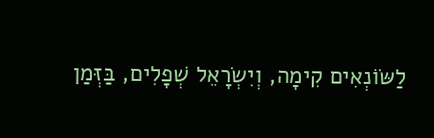לַשּׂוֹנְאִים קִימָה, וְיִשְׂרָאֵל שְׁפָלִים, בַּזְּמַן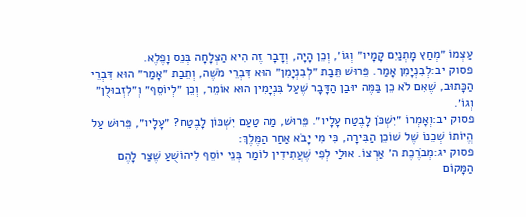עַצְמוֹ ״מְחַץ מָתְנַיִם קָמָיו״ וְגוֹ׳, וְכֵן הָיָה, וְדָבָר זֶה הִיא הַצְלָחָה בְּנֵס וָפֶלֶא.
פסוק יב:לְבִנְיָמִן אָמַר. פֵּרוּשׁ תֵּבַת ״לְבִנְיָמִן״ הוּא דִּבְרֵי מֹשֶׁה, וְתֵבַת ״אָמַר״ הוּא דִּבְרֵי הַכָּתוּב, שֶׁאִם לֹא כֵן בַּמֶּה יוּבַן הַדָּבָר שֶׁעַל בִּנְיָמִין הוּא אוֹמֵר, וְכֵן ״לְיוֹסֵף״ וְ״לִזְבוּלֻן״ וְגוֹ׳.
פסוק יב:וְאָמְרוֹ ״יִשְׁכֹּן לָבֶטַח עָלָיו״. פֵּרוּשׁ, מַה טַעַם יִשְׁכּוֹן לָבֶטַח? ״עָלָיו״, פֵּרוּשׁ עַל הֱיוֹתוֹ שְׁכֵנוֹ שֶׁל שׁוֹכֵן הַבִּירָה, כִּי מִי יָבֹא אַחַר הַמֶּלֶךְ:
פסוק יג:מְבֹרֶכֶת ה׳ אַרְצוֹ. אוּלַי לְפִי שֶׁעֲתִידִין לוֹמַר בְּנֵי יוֹסֵף לִיהוֹשֻׁעַ שֶׁצַּר לָהֶם הַמָּקוֹם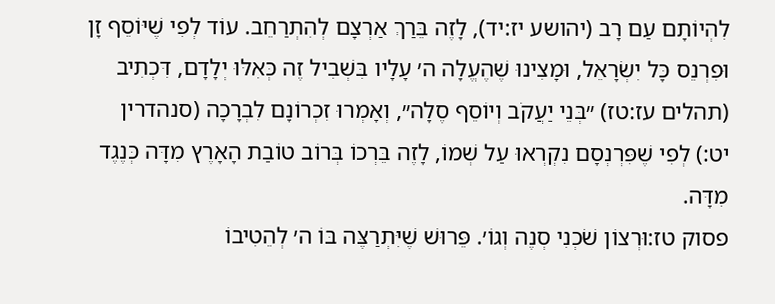לִהְיוֹתָם עַם רָב (יהושע יז:יד), לָזֶה בֵּרַךְ אַרְצָם לְהִתְרַחֵב. עוֹד לְפִי שֶׁיּוֹסֵף זָן וּפִרְנֵס כָּל יִשְׂרָאֵל, וּמָצִינוּ שֶׁהֶעֱלָה ה׳ עָלָיו בִּשְׁבִיל זֶה כְּאִלּוּ יְלָדָם, דִּכְתִיב (תהלים עז:טז) ״בְּנֵי יַעֲקֹב וְיוֹסֵף סֶלָה״, וְאָמְרוּ זִכְרוֹנָם לִבְרָכָה (סנהדרין יט:) לְפִי שֶׁפִּרְנְסָם נִקְרְאוּ עַל שְׁמוֹ, לָזֶה בֵּרְכוֹ בְּרוֹב טוֹבַת הָאָרֶץ מִדָּה כְּנֶגֶד מִדָּה.
פסוק טז:וּרְצוֹן שֹׁכְנִי סְנֶה וְגוֹ׳. פֵּרוּשׁ שֶׁיִּתְרַצֶּה בּוֹ ה׳ לְהֵטִיבוֹ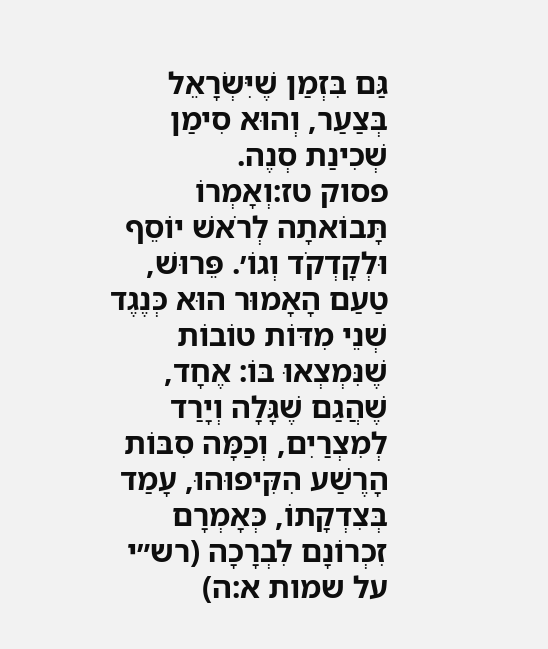גַּם בִּזְמַן שֶׁיִּשְׂרָאֵל בְּצַעַר, וְהוּא סִימַן שְׁכִינַת סְנֶה.
פסוק טז:וְאָמְרוֹ תָּבוֹאתָה לְרֹאשׁ יוֹסֵף וּלְקָדְקֹד וְגוֹ׳. פֵּרוּשׁ, טַעַם הָאָמוּר הוּא כְּנֶגֶד שְׁנֵי מִדּוֹת טוֹבוֹת שֶׁנִּמְצְאוּ בּוֹ: אֶחָד, שֶׁהֲגַם שֶׁגָּלָה וְיָרַד לְמִצְרַיִם, וְכַמָּה סִבּוֹת הָרֶשַׁע הִקִּיפוּהוּ, עָמַד בְּצִדְקָתוֹ, כְּאָמְרָם זִכְרוֹנָם לִבְרָכָה (רש״י על שמות א:ה)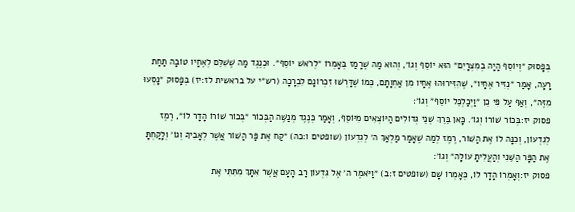בְּפָסוּק ״וְיוֹסֵף הָיָה בְמִצְרָיִם״ הוּא יוֹסֵף וְגוֹ׳, וְהוּא מַה שֶׁרָמַז בְּאָמְרוֹ ״לְרֹאשׁ יוֹסֵף״. וּכְנֶגֶד מַה שֶׁשִׁלֵּם לְאֶחָיו טוֹבָה תַּחַת רָעָה, אָמַר ״נְזִיר אֶחָיו״, שֶׁהִזִּירוּהוּ אֶחָיו מִן אַחְוָתָם, כְּמוֹ שֶׁדָּרְשׁוּ זִכְרוֹנָם לִבְרָכָה (רש״י על בראשית לז:יז) בְּפָסוּק ״נָסְעוּ מִזֶּה״, וְאַף עַל פִּי כֵן ״וַיְכַלְכֵּל יוֹסֵף״ וְגוֹ׳:
פסוק יז:בְּכוֹר שׁוֹרוֹ וְגוֹ׳. כָּאן בֵּרֵךְ שְׁנֵי גְּדוֹלִים הַיּוֹצְאִים מִיּוֹסֵף, וְאָמַר כְּנֶגֶד מְנַשֶּׁה הַבְּכוֹר ״בְּכוֹר שׁוֹרוֹ הָדָר לוֹ״, רֶמֶז לְגִדְעוֹן, וְכִנָּה לוֹ אֶת הַשּׁוֹר, רֶמֶז לְמַה שֶׁאָמַר מַלְאַךְ ה׳ לְגִדְעוֹן (שופטים ו:כה) ״קַח אֶת פַּר הַשּׁוֹר אֲשֶׁר לְאָבִיךָ וְגוֹ׳ וְלָקַחְתָּ אֶת הַפָּר הַשֵּׁנִי וְהַעֲלִיתָ עוֹלָה״ וְגוֹ׳:
פסוק יז:וְאָמְרוֹ הָדָר לוֹ, כְּאָמְרוֹ שָׁם (שופטים ז:ב) ״וַיֹּאמֶר ה׳ אֶל גִּדְעוֹן רַב הָעָם אֲשֶׁר אִתָּךְ מִתִּתִּי אֶת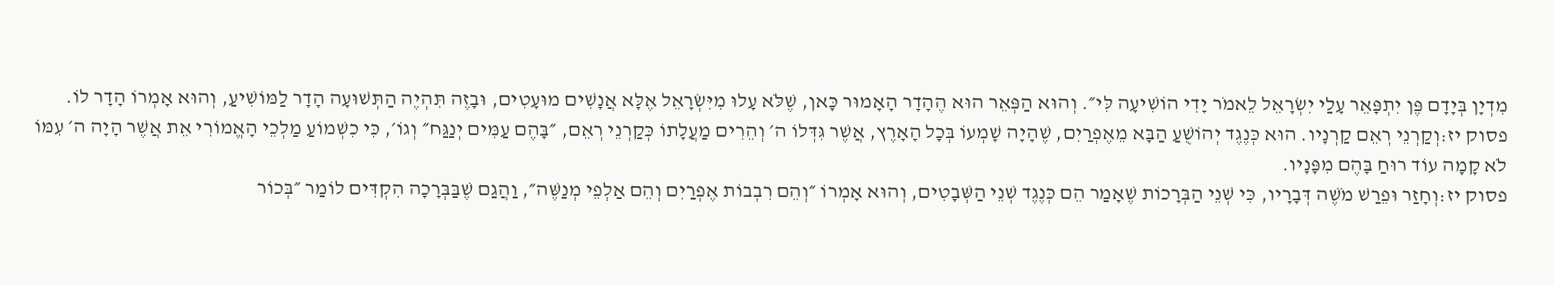מִדְיָן בְּיָדָם פֶּן יִתְפָּאֵר עָלַי יִשְׂרָאֵל לֵאמֹר יָדִי הוֹשִׁיעָה לִּי״. וְהוּא הַפְּאֵר הוּא הֶהָדָר הָאָמוּר כָּאן, שֶׁלֹּא עָלוּ מִיִּשְׂרָאֵל אֶלָּא אֲנָשִׁים מוּעָטִים, וּבָזֶה תִּהְיֶה הַתְּשׁוּעָה הָדָר לַמּוֹשִׁיעַ, וְהוּא אָמְרוֹ הָדָר לוֹ.
פסוק יז:וְקַרְנֵי רְאֵם קַרְנָיו. הוּא כְּנֶגֶד יְהוֹשֻׁעַ הַבָּא מֵאֶפְרַיִם, שֶׁהָיָה שָׁמְעוֹ בְּכָל הָאָרֶץ, אֲשֶׁר גִּדְּלוֹ ה׳ וְהֵרִים מַעֲלָתוֹ כְּקַרְנֵי רְאֵם, ״בָּהֶם עַמִּים יְנַגַּח״ וְגוֹ׳, כִּי כִשְׁמוֹעַ מַלְכֵי הָאֱמוֹרִי אֵת אֲשֶׁר הָיָה ה׳ עִמּוֹ לֹא קָמָה עוֹד רוּחַ בָּהֶם מִפָּנָיו.
פסוק יז:וְחָזַר וּפֵרַשׁ מֹשֶׁה דְּבָרָיו, כִּי שְׁנֵי הַבְּרָכוֹת שֶׁאָמַר הֵם כְּנֶגֶד שְׁנֵי הַשְּׁבָטִים, וְהוּא אָמְרוֹ ״וְהֵם רִבְבוֹת אֶפְרַיִם וְהֵם אַלְפֵי מְנַשֶּׁה״, וַהֲגַם שֶׁבַּבְּרָכָה הִקְדִּים לוֹמַר ״בְּכוֹר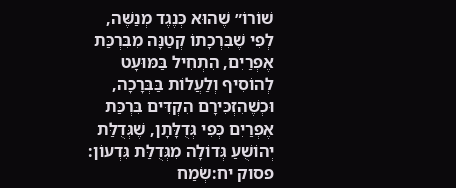שׁוֹרוֹ״ שֶׁהוּא כְּנֶגֶד מְנַשֶּׁה, לְפִי שֶׁבִּרְכָתוֹ קְטַנָּה מִבִּרְכַּת אֶפְרַיִם, הִתְחִיל בַּמּוּעָט לְהוֹסִיף וְלַעֲלוֹת בַּבְּרָכָה, וּכְשֶׁהִזְכִּירָם הִקְדִּים בִּרְכַּת אֶפְרַיִם כְּפִי גְּדֻלָּתָן, שֶׁגְּדֻלַּת יְהוֹשֻׁעַ גְּדוֹלָה מִגְּדֻלַּת גִּדְעוֹן:
פסוק יח:שְׂמַח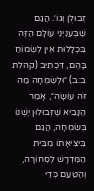זְבוּלֻן וְגוֹ׳. הֲגַם שֶׁבְּעִנְיְנֵי עוֹלָם הַזֶּה בִּכְלָלוּת אֵין לִשְׂמוֹחַ בָּהֶם, דִּכְתִיב (קהלת ב:ב) ״וּלְשִׂמְחָה מַה זֹּה עוֹשָׂה״, אָמַר הַנָּבִיא שֶׁזְּבוּלוּן יֶשְׁנוֹ בְּשִׂמְחָה, הֲגַם בִּיצִיאָתוֹ מִבֵּית הַמִּדְרָשׁ לִסְחוֹרָה, וְהַטַּעַם כְּדֵי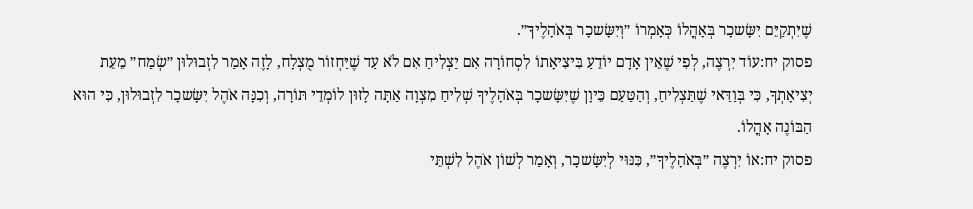שֶׁיִּתְקַיֵּם יִשָּׂשכָר בְּאָהֳלוֹ כְּאָמְרוֹ ״וְיִשָּׂשכָר בְּאֹהָלֶיךָ״.
פסוק יח:עוֹד יִרְצֶה, לְפִי שֶׁאֵין אָדָם יוֹדֵעַ בִּיצִיאָתוֹ לִסְחוֹרָה אִם יַצְלִיחַ אִם לֹא עַד שֶׁיַּחְזוֹר מֻצְלָח, לָזֶה אָמַר לִזְבוּלוּן ״שְׂמַח״ מֵעֵת יְצִיאָתְךָ, כִּי בְּוַדַּאי שֶׁתַּצְלִיחַ, וְהַטַּעַם כֵּיוָן שֶׁיִּשָּׂשכָר בְּאֹהָלֶיךָ שְׁלִיחַ מִצְוָה אַתָּה לָזוּן לוֹמְדֵי תּוֹרָה, וְכִנָּה אֹהֶל יִשָּׂשכָר לִזְבוּלוּן, כִּי הוּא הַבּוֹנֶה אָהֳלוֹ.
פסוק יח:אוֹ יִרְצֶה ״בְּאֹהָלֶיךָ״, כִּנּוּי לְיִשָּׂשכָר, וְאָמַר לְשׁוֹן אֹהֶל לִשְׁתֵּי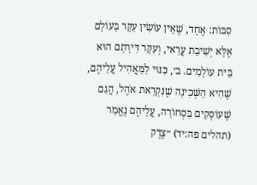סִבּוֹת: אֶחָד, שֶׁאֵין עוֹשִׂין עִקָּר בָּעוֹלָם אֶלָּא יְשִׁיבַת עֲרַאי, וְעִקָּר דִּירָתָם הוּא בֵּית עוֹלָמִים. ב׳, כִּנּוּי לַמַּאֲהִיל עֲלֵיהֶם, שֶׁהִיא הַשְּׁכִינָה שֶׁנִּקְרֵאת אֹהֶל, הֲגַם שֶׁעוֹסְקִים בִּסְחוֹרָה, עֲלֵיהֶם נֶאֱמַר (תהלים פה:יד) ״צֶדֶק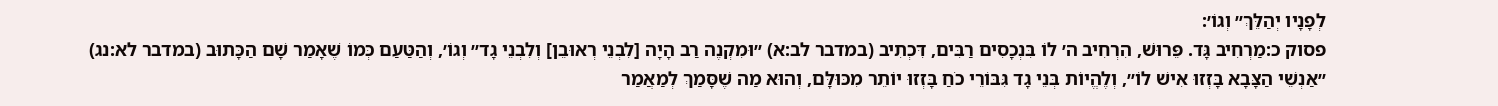לְפָנָיו יְהַלֵּךְ״ וְגוֹ׳:
פסוק כ:מַרְחִיב גָּד. פֵּרוּשׁ, הִרְחִיב ה׳ לוֹ בִּנְכָסִים רַבִּים, דִּכְתִיב (במדבר לב:א) ״וּמִקְנֶה רַב הָיָה [לִבְנֵי רְאוּבֵן] וְלִבְנֵי גָד״ וְגוֹ׳, וְהַטַּעַם כְּמוֹ שֶׁאָמַר שָׁם הַכָּתוּב (במדבר לא:נג) ״אַנְשֵׁי הַצָּבָא בָּזְזוּ אִישׁ לוֹ״, וְלֶהֱיוֹת בְּנֵי גָד גִּבּוֹרֵי כֹחַ בָּזְזוּ יוֹתֵר מִכּוּלָּם, וְהוּא מַה שֶׁסָּמַךְ לְמַאֲמַר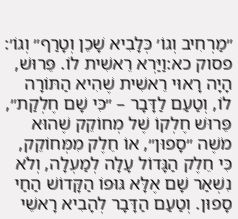״מַרְחִיב וְגוֹ׳ כְּלָבִיא שָׁכֵן וְטָרַף״ וְגוֹ׳:
פסוק כא:וַיַּרְא רֵאשִׁית לוֹ. פֵּרוּשׁ, הָיָה רָאוּי רֵאשִׁית שֶׁהִיא הַתּוֹרָה לוֹ, וְטַעַם לַדָּבָר – ״כִּי שָׁם חֶלְקַת״, פֵּרוּשׁ חֶלְקוֹ שֶׁל מְחוֹקֵק שֶׁהוּא מֹשֶׁה ״סָפוּן״, אוֹ חֵלֶק מִמְּחוֹקֵק, כִּי חֵלֶק הַגָּדוֹל עָלָה לְמַעְלָה, וְלֹא נִשְׁאַר שָׁם אֶלָּא גּוּפוֹ הַקָּדוֹשׁ הַחַי סָפוּן. וְטַעַם הַדָּבָר לְהָבִיא רָאשֵׁי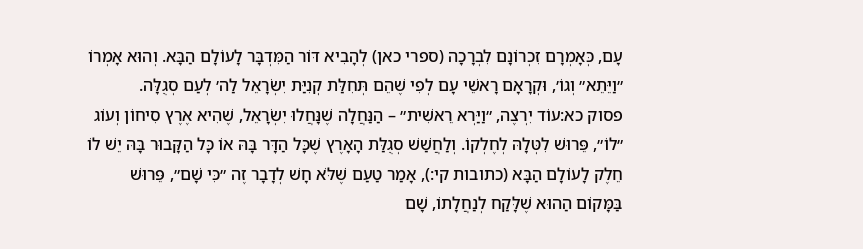עָם, כְּאָמְרָם זִכְרוֹנָם לִבְרָכָה (ספרי כאן) לְהָבִיא דּוֹר הַמִּדְבָּר לָעוֹלָם הַבָּא. וְהוּא אָמְרוֹ ״וַיֵּתֵא״ וְגוֹ׳, וּקְרָאָם רָאשֵׁי עָם לְפִי שֶׁהֵם תְּחִלַּת קְנִיַּת יִשְׂרָאֵל לַה׳ לְעַם סְגֻלָּה.
פסוק כא:עוֹד יִרְצֶה, ״וַיַּרְא רֵאשִׁית״ – הַנַּחֲלָה שֶׁנָּחֲלוּ יִשְׂרָאֵל, שֶׁהִיא אֶרֶץ סִיחוֹן וְעוֹג ״לוֹ״, פֵּרוּשׁ לִטְּלָהּ לְחֶלְקוֹ. וְלַחֲשַׁשׁ סְגֻלַּת הָאָרֶץ שֶׁכָּל הַדָּר בָּהּ אוֹ כָּל הַקָּבוּר בָּהּ יֵשׁ לוֹ חֵלֶק לָעוֹלָם הַבָּא (כתובות קי:), אָמַר טַעַם שֶׁלֹּא חָשׁ לְדָבָר זֶה ״כִּי שָׁם״, פֵּרוּשׁ בַּמָּקוֹם הַהוּא שֶׁלָּקַח לְנַחֲלָתוֹ, שָׁם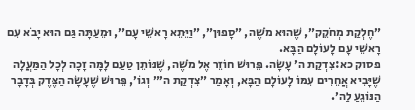״חֶלְקַת מְחֹקֵק״, שֶׁהוּא מֹשֶׁה, ״סָפוּן״, ״וַיֵּתֵא רָאשֵׁי עָם״, וּמֵעַתָּה גַּם הוּא יָבֹא עִם רָאשֵׁי עָם לָעוֹלָם הַבָּא.
פסוק כא:צִדְקַת ה׳ עָשָׂה. פֵּרוּשׁ חוֹזֵר אֶל מֹשֶׁה, שֶׁנּוֹתֵן טַעַם לָמָּה זָכָה לְכָל הַמַּעֲלָה שֶׁיָּבִיא אֲחֵרִים עִמּוֹ לָעוֹלָם הַבָּא, וְאָמַר ״צִדְקַת ה׳״ וְגוֹ׳, פֵּרוּשׁ שֶׁעָשָׂה הַצֶּדֶק בְּדָבָר הַנּוֹגֵעַ לַה׳.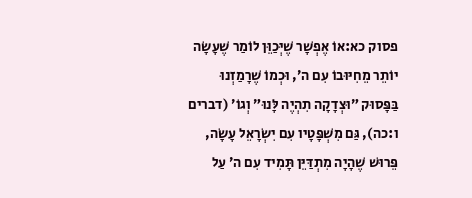פסוק כא:אוֹ אֶפְשָׁר שֶׁיְּכַוֵּן לוֹמַר שֶׁעָשָׂה יוֹתֵר מֵחִיּוּבוֹ עִם ה׳, וּכְמוֹ שֶׁרָמַזְנוּ בַּפָּסוּק ״וּצְדָקָה תִהְיֶה לָּנוּ״ וְגוֹ׳ (דברים ו:כה), גַּם מִשְׁפָּטָיו עִם יִשְׂרָאֵל עָשָׂה, פֵּרוּשׁ שֶׁהָיָה מִתְדַּיֵּן תָּמִיד עִם ה׳ עַל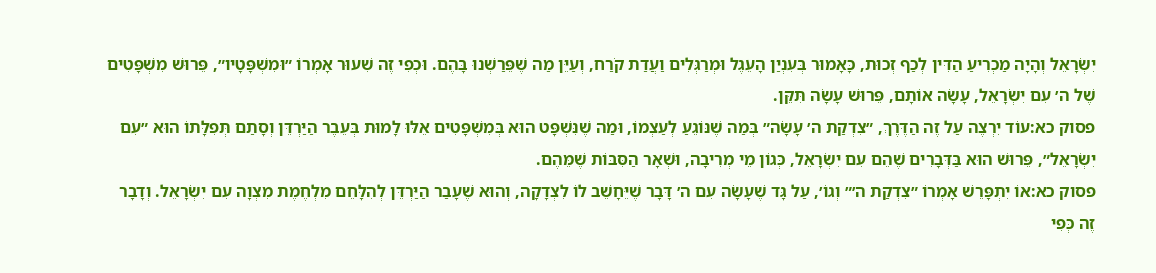יִשְׂרָאֵל וְהָיָה מַכְרִיעַ הַדִּין לְכַף זְכוּת, כָּאָמוּר בְּעִנְיַן הָעֵגֶל וּמְרַגְּלִים וַעֲדַת קֹרַח, וְעַיֵּן מַה שֶׁפֵּרַשְׁנוּ בָּהֶם. וּכְפִי זֶה שִׁעוּר אָמְרוֹ ״וּמִשְׁפָּטָיו״, פֵּרוּשׁ מִשְׁפָּטִים שֶׁל ה׳ עִם יִשְׂרָאֵל, עָשָׂה אוֹתָם, פֵּרוּשׁ עָשָׂה תִּקֵּן.
פסוק כא:עוֹד יִרְצֶה עַל זֶה הַדֶּרֶךְ, ״צִדְקַת ה׳ עָשָׂה״ בְּמַה שֶׁנּוֹגֵעַ לְעַצְמוֹ, וּמַה שֶׁנִּשְׁפָּט הוּא בְּמִשְׁפָּטִים אֵלּוּ לָמוּת בְּעֵבֶר הַיַּרְדֵּן וְסָתַם תְּפִלָּתוֹ הוּא ״עִם יִשְׂרָאֵל״, פֵּרוּשׁ הוּא בַּדְּבָרִים שֶׁהֵם עִם יִשְׂרָאֵל, כְּגוֹן מֵי מְרִיבָה, וּשְׁאָר הַסִּבּוֹת שֶׁמֵּהֶם.
פסוק כא:אוֹ יִתְפָּרֵשׁ אָמְרוֹ ״צִדְקַת ה׳״ וְגוֹ׳, עַל גָּד שֶׁעָשָׂה עִם ה׳ דָּבָר שֶׁיֵּחָשֵׁב לוֹ לִצְדָקָה, וְהוּא שֶׁעָבַר הַיַּרְדֵּן לְהִלָּחֵם מִלְחֶמֶת מִצְוָה עִם יִשְׂרָאֵל. וְדָבָר זֶה כְּפִי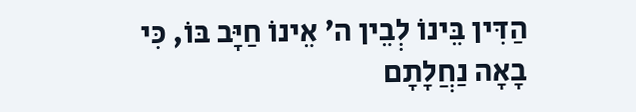הַדִּין בֵּינוֹ לְבֵין ה׳ אֵינוֹ חַיָּב בּוֹ, כִּי בָאָה נַחֲלָתָם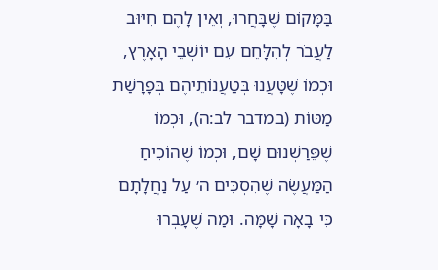בַּמָּקוֹם שֶׁבָּחֲרוּ, וְאֵין לָהֶם חִיּוּב לַעֲבֹר לְהִלָּחֵם עִם יוֹשְׁבֵי הָאָרֶץ, וּכְמוֹ שֶׁטָּעֲנוּ בְּטַעֲנוֹתֵיהֶם בְּפָרָשַׁת מַטּוֹת (במדבר לב:ה), וּכְמוֹ שֶׁפֵּרַשְׁנוּם שָׁם, וּכְמוֹ שֶׁהוֹכִיחַ הַמַּעֲשֶׂה שֶׁהִסְכִּים ה׳ עַל נַחֲלָתָם כִּי בָאָה שָׁמָּה. וּמַה שֶׁעָבְרוּ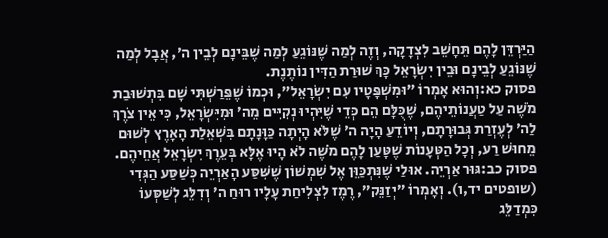הַיַּרְדֵּן לָהֶם תֵּחָשֵׁב לִצְדָקָה, וְזֶה לְמַה שֶׁנּוֹגֵעַ לְמַה שֶׁבֵּינָם לְבֵין ה׳, אֲבָל לְמַה שֶׁנּוֹגֵעַ לְבֵינָם וּבֵין יִשְׂרָאֵל כָּךְ שׁוּרַת הַדִּין נוֹתֶנֶת.
פסוק כא:וְהוּא אָמְרוֹ ״וּמִשְׁפָּטָיו עִם יִשְׂרָאֵל״, וּכְמוֹ שֶׁפֵּרַשְׁתִּי שָׁם בִּתְשׁוּבַת מֹשֶׁה עַל טַעֲנוֹתֵיהֶם, שֶׁכֻּלָּם הֵם כְּדֵי שֶׁיִּהְיוּ נְקִיִּים מֵה׳ וּמִיִּשְׂרָאֵל, כִּי אֵין צֹרֶךְ לַה׳ לְעֶזְרַת גְּבוּרָתָם, וְיוֹדֵעַ הָיָה ה׳ שֶׁלֹּא הָיְתָה כַּוָּנָתָם בִּשְׁאֵלַת הָאָרֶץ לְשׁוּם מֵחוּשׁ רַע, וְכָל הַטְּעָנוֹת שֶׁטָּעַן לָהֶם מֹשֶׁה לֹא הָיוּ אֶלָּא בְּעֵרֶךְ יִשְׂרָאֵל אֲחֵיהֶם.
פסוק כב:גּוּר אַרְיֵה. אוּלַי שֶׁנִּתְכַּוֵּן אֶל שִׁמְשׁוֹן שֶׁשִּׁסַּע הָאַרְיֵה כְּשַׁסַּע הַגְּדִי (שופטים יד,ו). וְאָמְרוֹ ״יְזַנֵּק״, רֶמֶז לִצְלִיחַת עָלָיו רוּחַ ה׳ וְדִלֵּג לְשַׁסְּעוֹ כִּמְדַלֵּג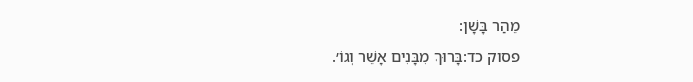מֵהַר בָּשָׁן:
פסוק כד:בָּרוּךְ מִבָּנִים אָשֵׁר וְגוֹ׳.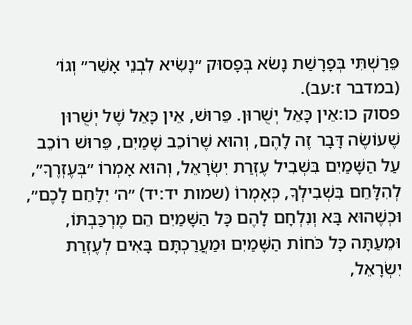פֵּרַשְׁתִּי בְּפָרָשַׁת נָשֹׂא בְּפָסוּק ״נָשִׂיא לִבְנֵי אָשֵׁר״ וְגוֹ׳ (במדבר ז:עב).
פסוק כו:אֵין כָּאֵל יְשֻׁרוּן. פֵּרוּשׁ, אֵין כָּאֵל שֶׁל יְשֻׁרוּן שֶׁעוֹשֶׂה דָּבָר זֶה לָהֶם, וְהוּא שֶׁרוֹכֵב שָׁמַיִם, פֵּרוּשׁ רוֹכֵב עַל הַשָּׁמַיִם בִּשְׁבִיל עֶזְרַת יִשְׂרָאֵל, וְהוּא אָמְרוֹ ״בְּעֶזְרֶךָ״, לְהִלָּחֵם בִּשְׁבִילְךָ, כְּאָמְרוֹ (שמות יד:יד) ״ה׳ יִלָּחֵם לָכֶם״, וּכְשֶׁהוּא בָּא וְנִלְחָם לָהֶם כָּל הַשָּׁמַיִם הֵם מֶרְכַּבְתּוֹ, וּמֵעַתָּה כָּל כֹּחוֹת הַשָּׁמַיִם וּמַעֲרַכְתָּם בָּאִים לְעֶזְרַת יִשְׂרָאֵל,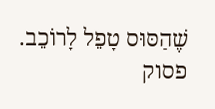שֶׁהַסּוּס טָפֵל לָרוֹכֵב.
פסוק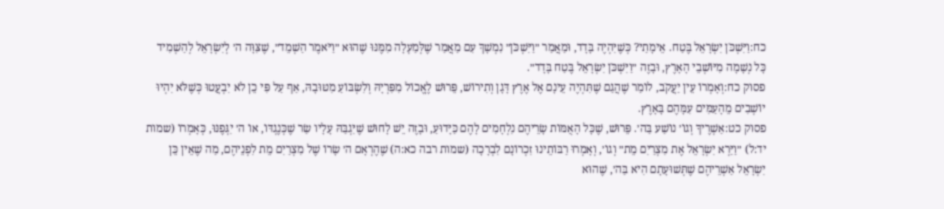כח:וַיִּשְׁכֹּן יִשְׂרָאֵל בֶּטַח. אֵימָתַי? כְּשֶׁיִּהְיֶה בָּדָד, וּמַאֲמַר ״וַיִּשְׁכֹּן״ נִמְשָׁךְ עִם מַאֲמַר שֶׁלְּמַעְלָה מִמֶּנּוּ שֶׁהוּא ״וַיֹּאמֶר הַשְׁמֵד״, שֶׁצִּוָּה ה׳ לְיִשְׂרָאֵל לְהַשְׁמִיד כָּל נְשָׁמָה מִיּוֹשְׁבֵי הָאָרֶץ, וּבָזֶה ״וַיִּשְׁכֹּן יִשְׂרָאֵל בֶּטַח בָּדָד״.
פסוק כח:וְאָמְרוֹ עֵין יַעֲקֹב, לוֹמַר שֶׁהֲגַם שֶׁתִּהְיֶה עֵינָם אֶל אֶרֶץ דָּגָן וְתִירוֹשׁ, פֵּרוּשׁ לֶאֱכוֹל מִפִּרְיָהּ וְלִשְׂבּוֹעַ מִטּוּבָהּ, אַף עַל פִּי כֵן לֹא יִבְעֲטוּ כְּשֶׁלֹּא יִהְיוּ יוֹשְׁבִים מֵהָעַמִּים עִמָּהֶם בָּאָרֶץ.
פסוק כט:אַשְׁרֶיךָ וְגוֹ׳ נוֹשַׁע בַּה׳. פֵּרוּשׁ, שֶׁכָּל הָאֻמּוֹת שָׂרֵיהֶם נִלְחָמִים לָהֶם כַּיָּדוּעַ, וּבָזֶה יֵשׁ לָחוּשׁ שֶׁיִּגְבַּהּ עָלָיו שַׂר שֶׁכְּנֶגְדּוֹ, אוֹ ה׳ יִגְּפֶנּוּ, כְּאָמְרוֹ (שמות יד:ל) ״וַיַּרְא יִשְׂרָאֵל אֶת מִצְרַיִם מֵת״ וְגוֹ׳, וְאָמְרוּ רַבּוֹתֵינוּ זִכְרוֹנָם לִבְרָכָה (שמות רבה כא:ה) שֶׁהֶרְאָם ה׳ שָׂרוֹ שֶׁל מִצְרַיִם מֵת לִפְנֵיהֶם, מַה שֶׁאֵין כֵּן יִשְׂרָאֵל אַשְׁרֵיהֶם שֶׁתְּשׁוּעָתָם הִיא בַּה׳, שֶׁהוּא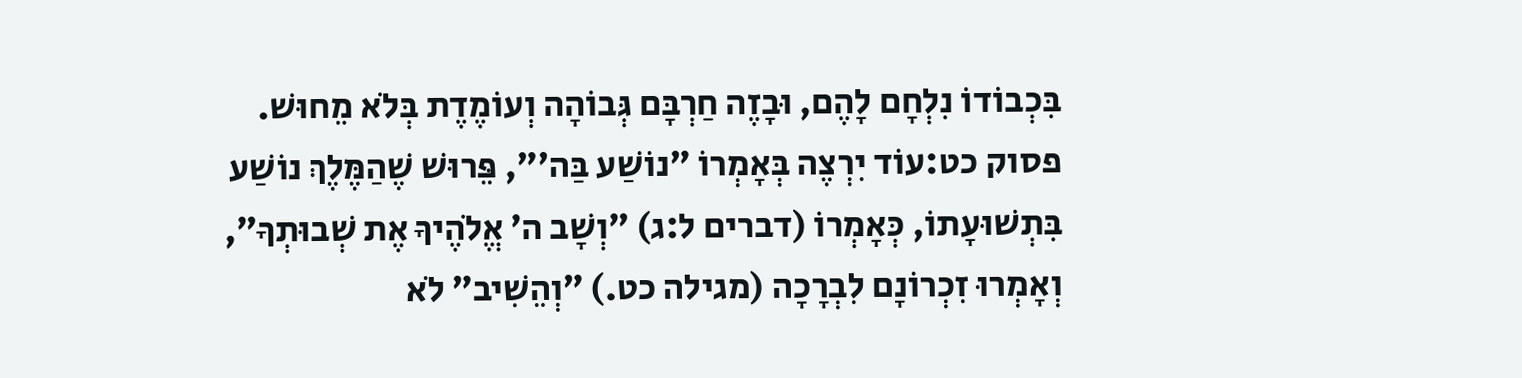בִּכְבוֹדוֹ נִלְחָם לָהֶם, וּבָזֶה חַרְבָּם גְּבוֹהָה וְעוֹמֶדֶת בְּלֹא מֵחוּשׁ.
פסוק כט:עוֹד יִרְצֶה בְּאָמְרוֹ ״נוֹשַׁע בַּה׳״, פֵּרוּשׁ שֶׁהַמֶּלֶךְ נוֹשַׁע בִּתְשׁוּעָתוֹ, כְּאָמְרוֹ (דברים ל:ג) ״וְשָׁב ה׳ אֱלֹהֶיךָ אֶת שְׁבוּתְךָ״, וְאָמְרוּ זִכְרוֹנָם לִבְרָכָה (מגילה כט.) ״וְהֵשִׁיב״ לֹא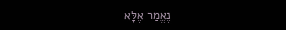נֶאֱמַר אֶלָּא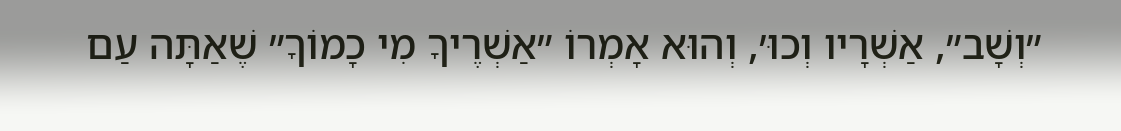״וְשָׁב״, אַשְׁרָיו וְכוּ׳, וְהוּא אָמְרוֹ ״אַשְׁרֶיךָ מִי כָמוֹךָ״ שֶׁאַתָּה עַם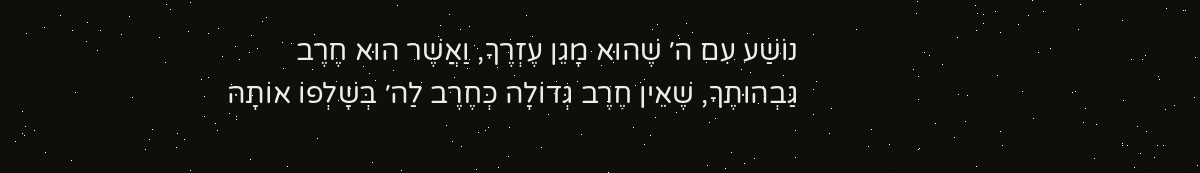נוֹשַׁע עִם ה׳ שֶׁהוּא מָגֵן עֶזְרֶךָ, וַאֲשֶׁר הוּא חֶרֶב גַּבְהוּתֶךָ, שֶׁאֵין חֶרֶב גְּדוֹלָה כְּחֶרֶב לַה׳ בְּשָׁלְפוֹ אוֹתָהּ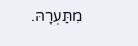מִתַּעְרָהּ.